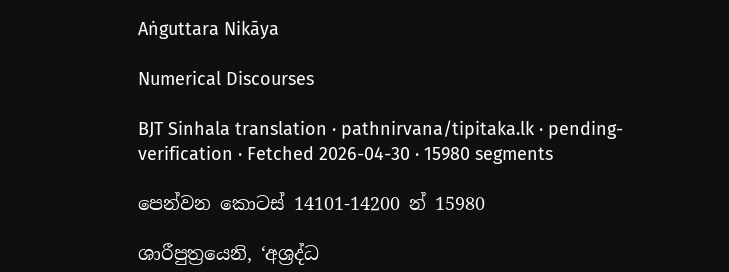Aṅguttara Nikāya

Numerical Discourses

BJT Sinhala translation · pathnirvana/tipitaka.lk · pending-verification · Fetched 2026-04-30 · 15980 segments

පෙන්වන කොටස් 14101-14200 න් 15980

ශාරීපුත්‍රයෙනි, ‘අශ්‍රද්ධ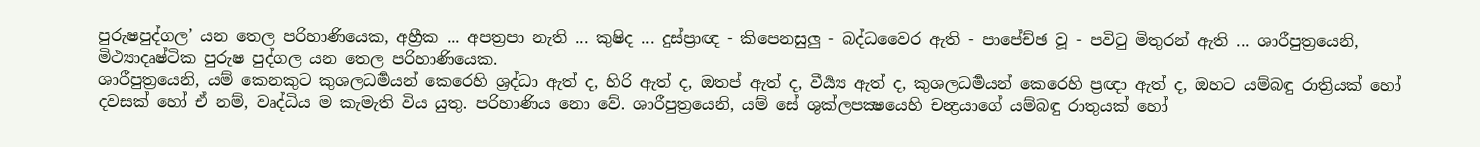පුරුෂපුද්ගල’ යන තෙල පරිහාණියෙක, අහ්‍රීක ... අපත්‍රපා නැති ... කුෂිද ... දුස්ප්‍රාඥ - කිපෙනසුලු - බද්ධවෛර ඇති - පාපේච්ඡ වූ - පවිටු මිතුරන් ඇති ... ශාරීපුත්‍රයෙනි, මිථ්‍යාදෘෂ්ටික පුරුෂ පුද්ගල යන තෙල පරිහාණියෙක.
ශාරීපුත්‍රයෙනි, යම් කෙනකුට කුශලධර්‍මයන් කෙරෙහි ශ්‍රද්ධා ඇත් ද, හිරි ඇත් ද, ඔතප් ඇත් ද, වීර්‍ය්‍ය ඇත් ද, කුශලධර්‍මයන් කෙරෙහි ප්‍රඥා ඇත් ද, ඔහට යම්බඳු රාත්‍රියක් හෝ දවසක් හෝ ඒ නම්, වෘද්ධිය ම කැමැති විය යුතු. පරිහාණිය නො වේ. ශාරීපුත්‍රයෙනි, යම් සේ ශුක්ලපක්‍ෂයෙහි චන්‍ද්‍රයාගේ යම්බඳු රාතුයක් හෝ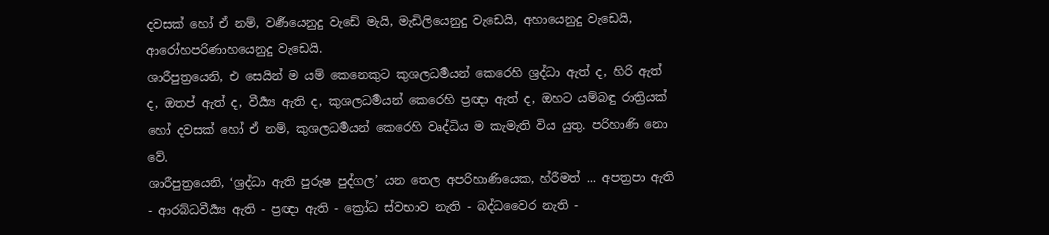දවසක් හෝ ඒ නම්, වර්‍ණයෙනුදු වැඩේ මැයි, මැඩිලියෙනුදු වැඩෙයි, අහායෙනුදු වැඩෙයි, ආරෝහපරිණාහයෙනුදු වැඩෙයි.
ශාරීපුත්‍රයෙනි, එ සෙයින් ම යම් කෙනෙකුට කුශලධර්‍මයන් කෙරෙහි ශ්‍රද්ධා ඇත් ද, හිරි ඇත් ද, ඔතප් ඇත් ද, වීර්‍ය්‍ය ඇති ද, කුශලධර්‍මයන් කෙරෙහි ප්‍රඥා ඇත් ද, ඔහට යම්බඳු රාත්‍රියක් හෝ දවසක් හෝ ඒ නම්, කුශලධර්‍මයන් කෙරෙහි වෘද්ධිය ම කැමැති විය යුතු. පරිහාණි නො වේ.
ශාරීපුත්‍රයෙනි, ‘ශ්‍රද්ධා ඇති පුරුෂ පුද්ගල’ යන තෙල අපරිහාණියෙක, හ්රීමත් ... අපත්‍රපා ඇති - ආරබ්ධවීර්‍ය්‍ය ඇති - ප්‍රඥා ඇති - ක්‍රෝධ ස්වභාව නැති - බද්ධවෛර නැති -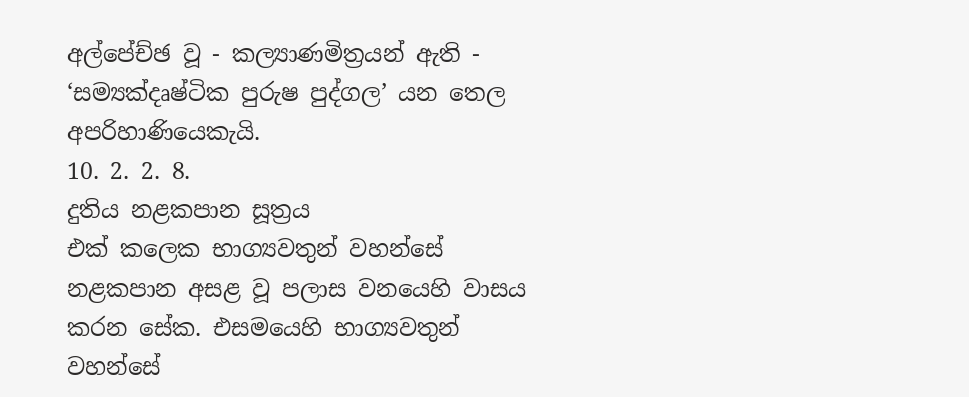අල්පේච්ඡ වූ - කල්‍යාණමිත්‍රයන් ඇති - ‘සම්‍යක්දෘෂ්ටික පුරුෂ පුද්ගල’ යන තෙල අපරිහාණියෙකැයි.
10. 2. 2. 8.
දුතිය නළකපාන සූත්‍රය
එක් කලෙක භාග්‍යවතුන් වහන්සේ නළකපාන අසළ වූ පලාස වනයෙහි වාසය කරන සේක. එසමයෙහි භාග්‍යවතුන් වහන්සේ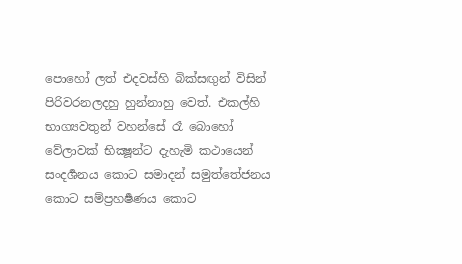පොහෝ ලත් එදවස්හි බික්සඟුන් විසින් පිරිවරනලදහු හුන්නාහු වෙත්. එකල්හි භාග්‍යවතුන් වහන්සේ රෑ බොහෝ වේලාවක් භික්‍ෂූන්ට දැහැමි කථායෙන් සංදර්‍ශනය කොට සමාදන් සමුත්තේජනය කොට සම්ප්‍රහර්‍ෂණය කොට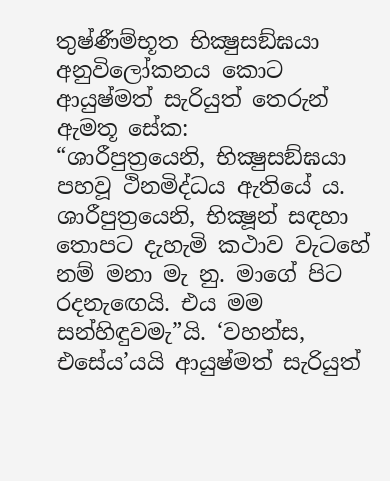තුෂ්ණීම්භූත භික්‍ෂුසඞ්ඝයා අනුවිලෝකනය කොට ආයුෂ්මත් සැරියුත් තෙරුන් ඇමතූ සේක:
“ශාරීපුත්‍රයෙනි, භික්‍ෂුසඞ්ඝයා පහවූ ථිනමිද්ධය ඇතියේ ය. ශාරීපුත්‍රයෙනි, භික්‍ෂූන් සඳහා තොපට දැහැමි කථාව වැටහේ නම් මනා මැ නු. මාගේ පිට රදනැඟෙයි. එය මම සන්හිඳුවමැ”යි. ‘වහන්ස, එසේය’යයි ආයුෂ්මත් සැරියුත්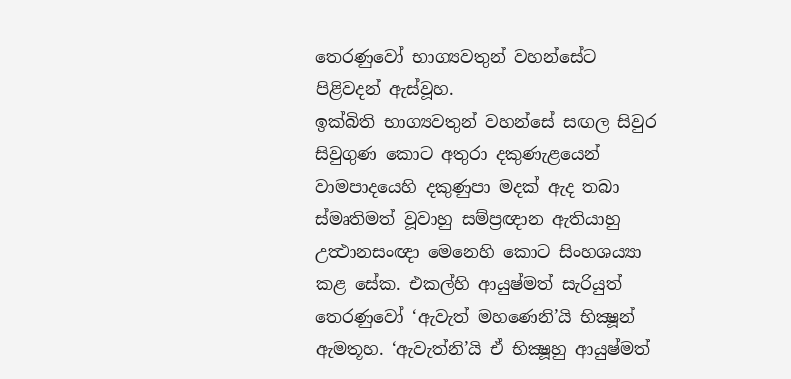තෙරණුවෝ භාග්‍යවතුන් වහන්සේට පිළිවදන් ඇස්වූහ.
ඉක්බිති භාග්‍යවතුන් වහන්සේ සඟල සිවුර සිවුගුණ කොට අතුරා දකුණැළයෙන් වාමපාදයෙහි දකුණුපා මදක් ඇද තබා ස්මෘතිමත් වූවාහු සම්ප්‍රඥාන ඇතියාහු උත්‍ථානසංඥා මෙනෙහි කොට සිංහශය්‍යා කළ සේක. එකල්හි ආයුෂ්මත් සැරියුත් තෙරණුවෝ ‘ඇවැත් මහණෙනි’යි භික්‍ෂූන් ඇමතූහ. ‘ඇවැත්නි’යි ඒ භික්‍ෂූහු ආයුෂ්මත්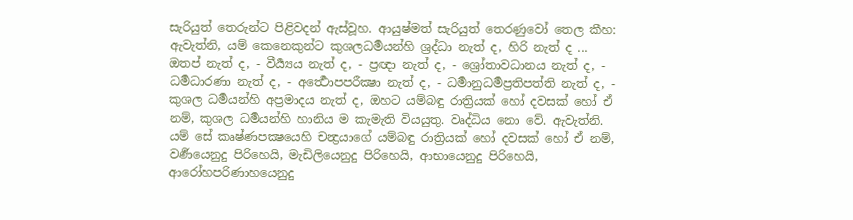සැරියුත් තෙරුන්ට පිළිවදන් ඇස්වූහ. ආයුෂ්මත් සැරියුත් තෙරණුවෝ තෙල කීහ:
ඇවැත්නි, යම් කෙනෙකුන්ට කුශලධර්‍මයන්හි ශ්‍රද්ධා නැත් ද, හිරි නැත් ද ... ඔතප් නැත් ද, - වීර්‍ය්‍යය නැත් ද, - ප්‍රඥා නැත් ද, - ශ්‍රෝතාවධානය නැත් ද, - ධර්‍මධාරණා නැත් ද, - අර්‍ත්‍ථොපපරීක්‍ෂා නැත් ද, - ධර්‍මානුධර්‍මප්‍රතිපත්ති නැත් ද, - කුශල ධර්‍මයන්හි අප්‍රමාදය නැත් ද, ඔහට යම්බඳු රාත්‍රියක් හෝ දවසක් හෝ ඒ නම්, කුශල ධර්‍මයන්හි හානිය ම කැමැති වියයුතු. වෘද්ධිය නො වේ. ඇවැත්නි. යම් සේ කෘෂ්ණපක්‍ෂයෙහි චන්‍ද්‍රයාගේ යම්බඳු රාත්‍රියක් හෝ දවසක් හෝ ඒ නම්, වර්‍ණයෙනුදු පිරිහෙයි, මැඩිලියෙනුදු පිරිහෙයි, ආභායෙනුදු පිරිහෙයි, ආරෝහපරිණාහයෙනුදු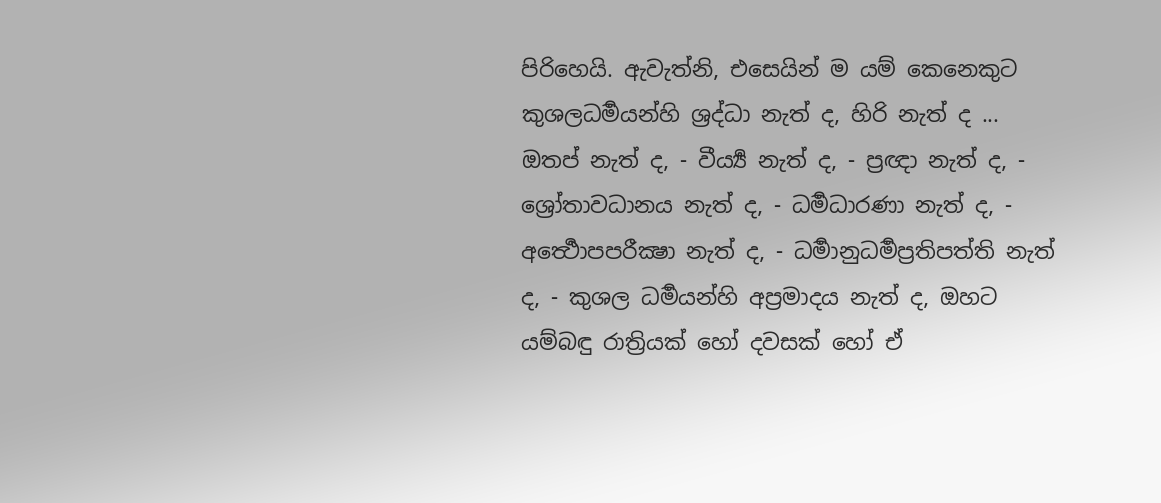පිරිහෙයි. ඇවැත්නි, එසෙයින් ම යම් කෙනෙකුට කුශලධර්‍මයන්හි ශ්‍රද්ධා නැත් ද, හිරි නැත් ද ... ඔතප් නැත් ද, - වීර්‍ය්‍ය නැත් ද, - ප්‍රඥා නැත් ද, - ශ්‍රෝතාවධානය නැත් ද, - ධර්‍මධාරණා නැත් ද, - අර්‍ත්‍ථොපපරීක්‍ෂා නැත් ද, - ධර්‍මානුධර්‍මප්‍රතිපත්ති නැත් ද, - කුශල ධර්‍මයන්හි අප්‍රමාදය නැත් ද, ඔහට යම්බඳු රාත්‍රියක් හෝ දවසක් හෝ ඒ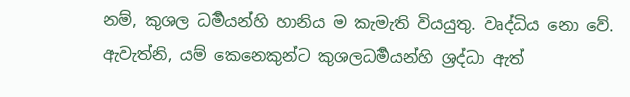නම්, කුශල ධර්‍මයන්හි හානිය ම කැමැති වියයුතු. වෘද්ධිය නො වේ.
ඇවැත්නි, යම් කෙනෙකුන්ට කුශලධර්‍මයන්හි ශ්‍රද්ධා ඇත්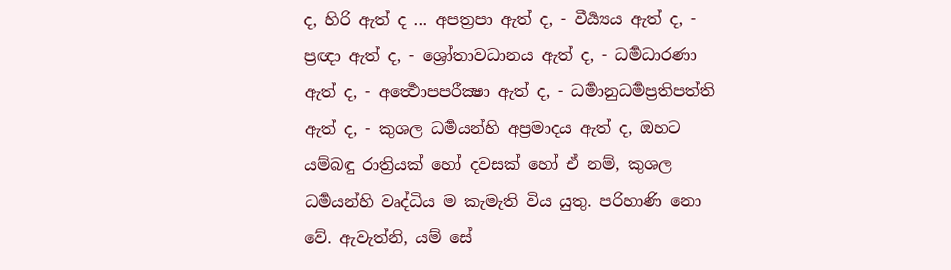ද, හිරි ඇත් ද ... අපත්‍රපා ඇත් ද, - වීර්‍ය්‍යය ඇත් ද, - ප්‍රඥා ඇත් ද, - ශ්‍රෝතාවධානය ඇත් ද, - ධර්‍මධාරණා ඇත් ද, - අර්‍ත්‍ථොපපරීක්‍ෂා ඇත් ද, - ධර්‍මානුධර්‍මප්‍රතිපත්ති ඇත් ද, - කුශල ධර්‍මයන්හි අප්‍රමාදය ඇත් ද, ඔහට යම්බඳු රාත්‍රියක් හෝ දවසක් හෝ ඒ නම්, කුශල ධර්‍මයන්හි වෘද්ධිය ම කැමැති විය යුතු. පරිහාණි නො වේ. ඇවැත්නි, යම් සේ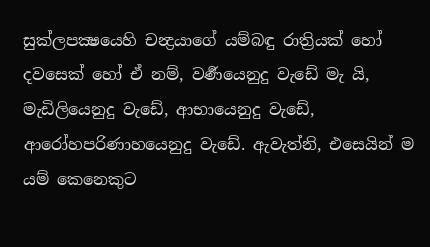සුක්ලපක්‍ෂයෙහි චන්‍ද්‍රයාගේ යම්බඳු රාත්‍රියක් හෝ දවසෙක් හෝ ඒ නම්, වර්‍ණයෙනුදු වැඩේ මැ යි, මැඩිලියෙනුදු වැඩේ, ආභායෙනුදු වැඩේ, ආරෝහපරිණාහයෙනුදු වැඩේ. ඇවැත්නි, එසෙයින් ම යම් කෙනෙකුට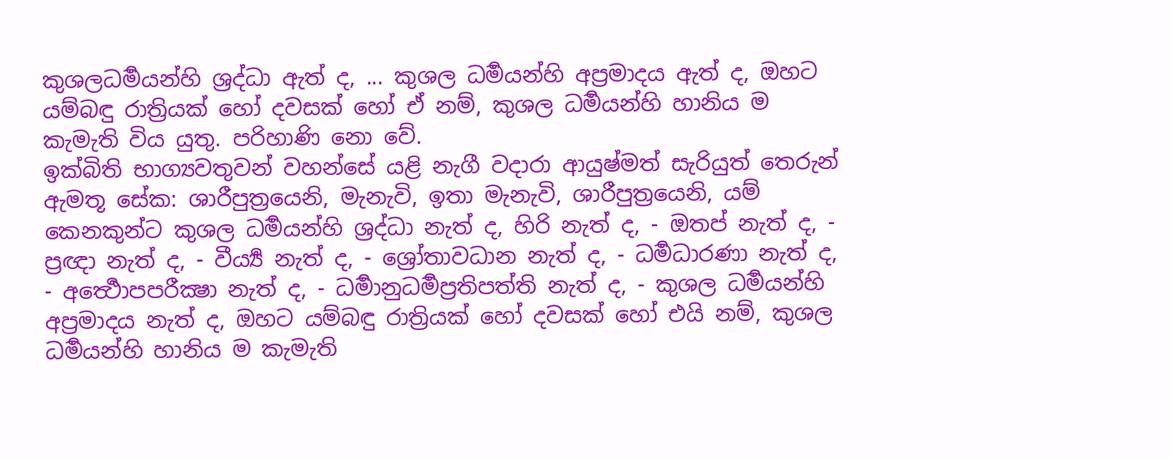කුශලධර්‍මයන්හි ශ්‍රද්ධා ඇත් ද, ... කුශල ධර්‍මයන්හි අප්‍රමාදය ඇත් ද, ඔහට යම්බඳු රාත්‍රියක් හෝ දවසක් හෝ ඒ නම්, කුශල ධර්‍මයන්හි හානිය ම කැමැති විය යුතු. පරිහාණි නො වේ.
ඉක්බිති භාග්‍යවතුවන් වහන්සේ යළි නැගී වදාරා ආයුෂ්මත් සැරියුත් තෙරුන් ඇමතූ සේක: ශාරීපුත්‍රයෙනි, මැනැවි, ඉතා මැනැවි, ශාරීපුත්‍රයෙනි, යම් කෙනකුන්ට කුශල ධර්‍මයන්හි ශ්‍රද්ධා නැත් ද, හිරි නැත් ද, - ඔතප් නැත් ද, - ප්‍රඥා නැත් ද, - වීර්‍ය්‍ය නැත් ද, - ශ්‍රෝතාවධාන නැත් ද, - ධර්‍මධාරණා නැත් ද, - අර්‍ත්‍ථොපපරීක්‍ෂා නැත් ද, - ධර්‍මානුධර්‍මප්‍රතිපත්ති නැත් ද, - කුශල ධර්‍මයන්හි අප්‍රමාදය නැත් ද, ඔහට යම්බඳු රාත්‍රියක් හෝ දවසක් හෝ එයි නම්, කුශල ධර්‍මයන්හි හානිය ම කැමැති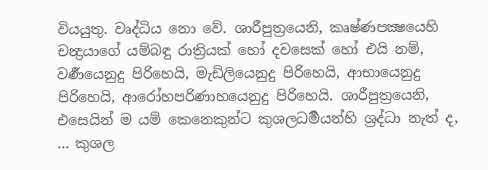වියයුතු. වෘද්ධිය නො වේ. ශාරීපුත්‍රයෙනි, කෘෂ්ණපක්‍ෂයෙහි චන්‍ද්‍රයාගේ යම්බඳු රාත්‍රියක් හෝ දවසෙක් හෝ එයි නම්, වර්‍ණයෙනුදු පිරිහෙයි, මැඩිලියෙනුදු පිරිහෙයි, ආභායෙනුදු පිරිහෙයි, ආරෝහපරිණාහයෙනුදු පිරිහෙයි. ශාරීපුත්‍රයෙනි, එසෙයින් ම යම් කෙනෙකුන්ට කුශලධර්‍මයන්හි ශ්‍රද්ධා නැත් ද, ... කුශල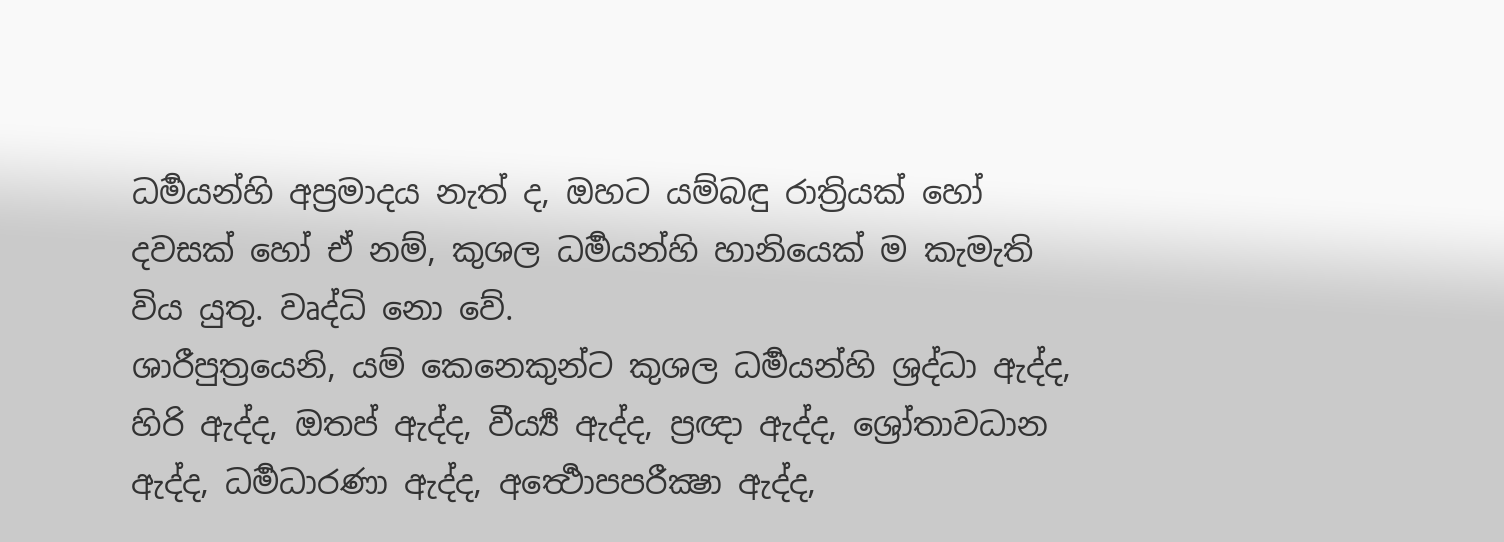ධර්‍මයන්හි අප්‍රමාදය නැත් ද, ඔහට යම්බඳු රාත්‍රියක් හෝ දවසක් හෝ ඒ නම්, කුශල ධර්‍මයන්හි හානියෙක් ම කැමැති විය යුතු. වෘද්ධි නො වේ.
ශාරීපුත්‍රයෙනි, යම් කෙනෙකුන්ට කුශල ධර්‍මයන්හි ශ්‍රද්ධා ඇද්ද, හිරි ඇද්ද, ඔතප් ඇද්ද, වීර්‍ය්‍ය ඇද්ද, ප්‍රඥා ඇද්ද, ශ්‍රෝතාවධාන ඇද්ද, ධර්‍මධාරණා ඇද්ද, අර්‍ත්‍ථොපපරීක්‍ෂා ඇද්ද,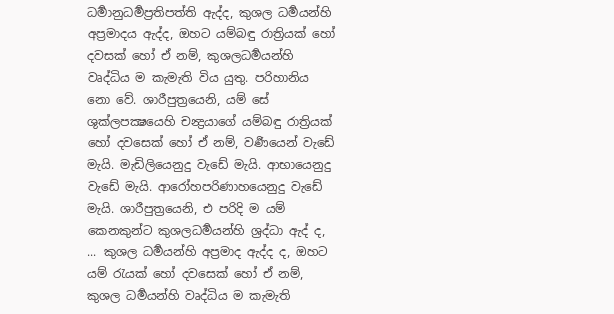ධර්‍මානුධර්‍මප්‍රතිපත්ති ඇද්ද, කුශල ධර්‍මයන්හි අප්‍රමාදය ඇද්ද, ඔහට යම්බඳු රාත්‍රියක් හෝ දවසක් හෝ ඒ නම්, කුශලධර්‍මයන්හි වෘද්ධිය ම කැමැති විය යුතු. පරිහානිය නො වේ. ශාරීපුත්‍රයෙනි, යම් සේ ශුක්ලපක්‍ෂයෙහි චන්‍ද්‍රයාගේ යම්බඳු රාත්‍රියක් හෝ දවසෙක් හෝ ඒ නම්, වර්‍ණයෙන් වැඩේ මැයි. මැඩිලියෙනුදු වැඩේ මැයි. ආභායෙනුදු වැඩේ මැයි. ආරෝහපරිණාහයෙනුදු වැඩේ මැයි. ශාරීපුත්‍රයෙනි, එ පරිදි ම යම් කෙනකුන්ට කුශලධර්‍මයන්හි ශ්‍රද්ධා ඇද් ද, ... කුශල ධර්‍මයන්හි අප්‍රමාද ඇද්ද ද, ඔහට යම් රැයක් හෝ දවසෙක් හෝ ඒ නම්, කුශල ධර්‍මයන්හි වෘද්ධිය ම කැමැති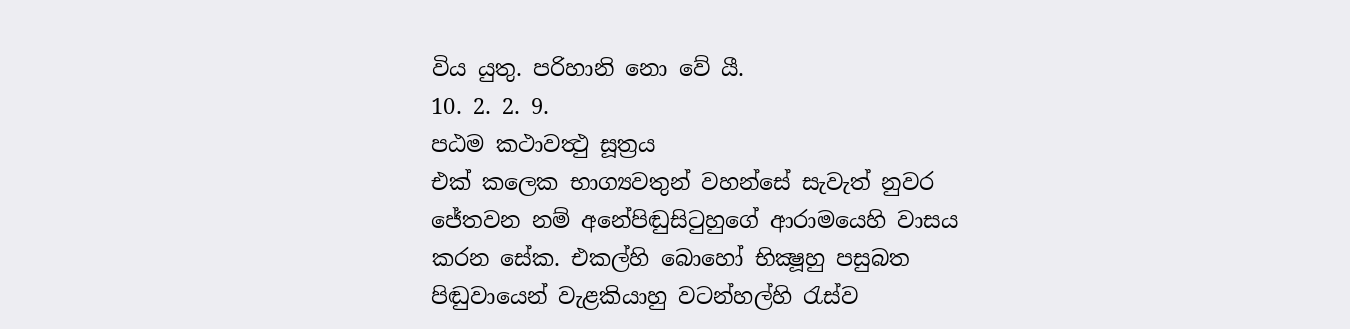විය යුතු. පරිහානි නො වේ යී.
10. 2. 2. 9.
පඨම කථාවත්‍ථු සූත්‍රය
එක් කලෙක භාග්‍යවතුන් වහන්සේ සැවැත් නුවර ජේතවන නම් අනේපිඬුසිටුහුගේ ආරාමයෙහි වාසය කරන සේක. එකල්හි බොහෝ භික්‍ෂූහු පසුබත පිඬුවායෙන් වැළකියාහු වටන්හල්හි රැස්ව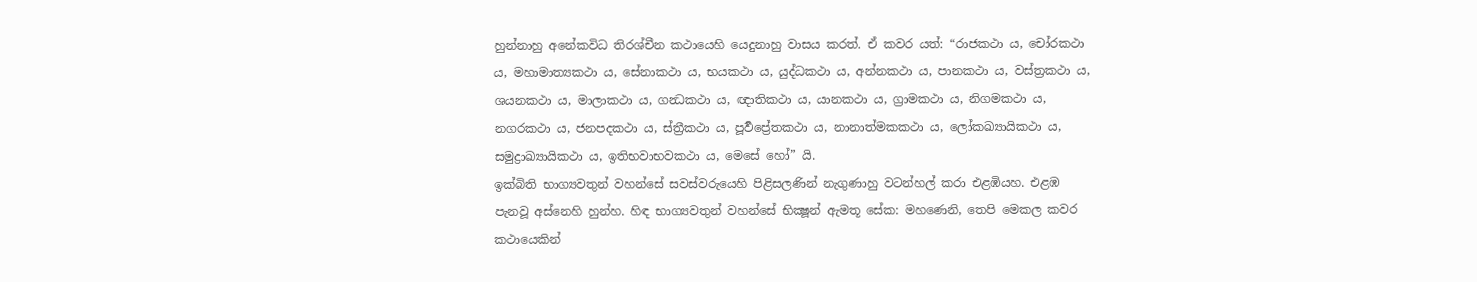හුන්නාහු අනේකවිධ තිරශ්චීන කථායෙහි යෙදුනාහු වාසය කරත්. ඒ කවර යත්: “රාජකථා ය, චෝරකථා ය, මහාමාත්‍යකථා ය, සේනාකථා ය, භයකථා ය, යුද්ධකථා ය, අන්නකථා ය, පානකථා ය, වස්ත්‍රකථා ය, ශයනකථා ය, මාලාකථා ය, ගන්‍ධකථා ය, ඥාතිකථා ය, යානකථා ය, ග්‍රාමකථා ය, නිගමකථා ය, නගරකථා ය, ජනපදකථා ය, ස්ත්‍රීකථා ය, පූර්‍වප්‍රේතකථා ය, නානාත්මකකථා ය, ලෝකඛ්‍යායිකථා ය, සමුද්‍රාඛ්‍යායිකථා ය, ඉතිභවාභවකථා ය, මෙසේ හෝ” යි.
ඉක්බිති භාග්‍යවතුන් වහන්සේ සවස්වරුයෙහි පිළිසලණින් නැගුණාහු වටන්හල් කරා එළඹියහ. එළඹ පැනවූ අස්නෙහි හුන්හ. හිඳ භාග්‍යවතුන් වහන්සේ භික්‍ෂූන් ඇමතූ සේක: මහණෙනි, තෙපි මෙකල කවර කථායෙකින්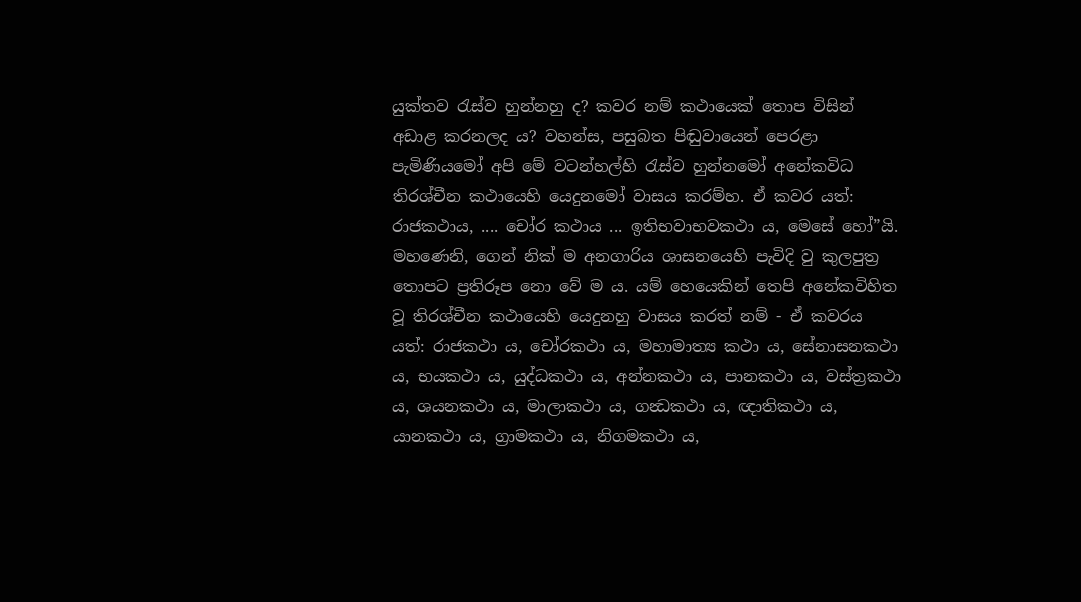යුක්තව රැස්ව හුන්නහු ද? කවර නම් කථායෙක් තොප විසින් අඩාළ කරනලද ය? වහන්ස, පසුබත පිඬුවායෙන් පෙරළා පැමිණියමෝ අපි මේ වටන්හල්හි රැස්ව හුන්නමෝ අනේකවිධ තිරශ්චීන කථායෙහි යෙදුනමෝ වාසය කරම්හ. ඒ කවර යත්: රාජකථාය, .... චෝර කථාය ... ඉතිභවාභවකථා ය, මෙසේ හෝ”යි.
මහණෙනි, ගෙන් නික් ම අනගාරිය ශාසනයෙහි පැවිදි වු කුලපුත්‍ර තොපට ප්‍රතිරූප නො වේ ම ය. යම් හෙයෙකින් තෙපි අනේකවිහිත වූ තිරශ්චීන කථායෙහි යෙදුනහු වාසය කරත් නම් - ඒ කවරය යත්: රාජකථා ය, චෝරකථා ය, මහාමාත්‍ය කථා ය, සේනාසනකථා ය, භයකථා ය, යුද්ධකථා ය, අන්නකථා ය, පානකථා ය, වස්ත්‍රකථා ය, ශයනකථා ය, මාලාකථා ය, ගන්‍ධකථා ය, ඥාතිකථා ය, යානකථා ය, ග්‍රාමකථා ය, නිගමකථා ය,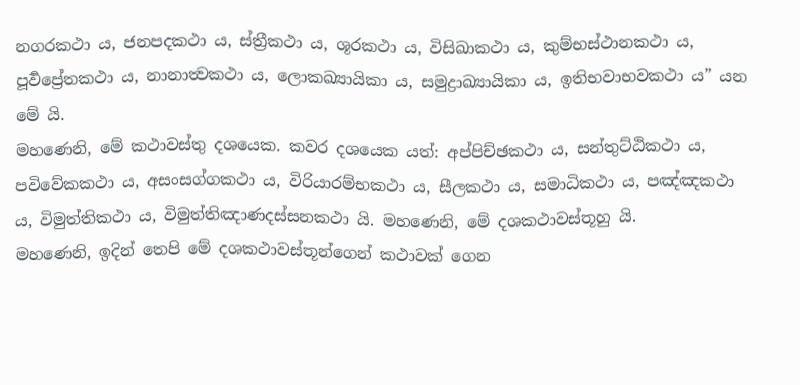නගරකථා ය, ජනපදකථා ය, ස්ත්‍රීකථා ය, ශූරකථා ය, විසිඛාකථා ය, කුම්භස්ථානකථා ය, පූර්‍වප්‍රේතකථා ය, නානාත්‍වකථා ය, ලොකඛ්‍යායිකා ය, සමුද්‍රාඛ්‍යායිකා ය, ඉතිභවාභවකථා ය” යන මේ යි.
මහණෙනි, මේ කථාවස්තු දශයෙක. කවර දශයෙක යත්: අප්පිච්ඡකථා ය, සන්තුට්ඨිකථා ය, පවිවේකකථා ය, අසංසග්ගකථා ය, විරියාරම්භකථා ය, සීලකථා ය, සමාධිකථා ය, පඤ්ඤකථා ය, විමුත්තිකථා ය, විමුත්තිඤාණදස්සනකථා යි. මහණෙනි, මේ දශකථාවස්තූහු යි.
මහණෙනි, ඉදින් තෙපි මේ දශකථාවස්තූන්ගෙන් කථාවක් ගෙන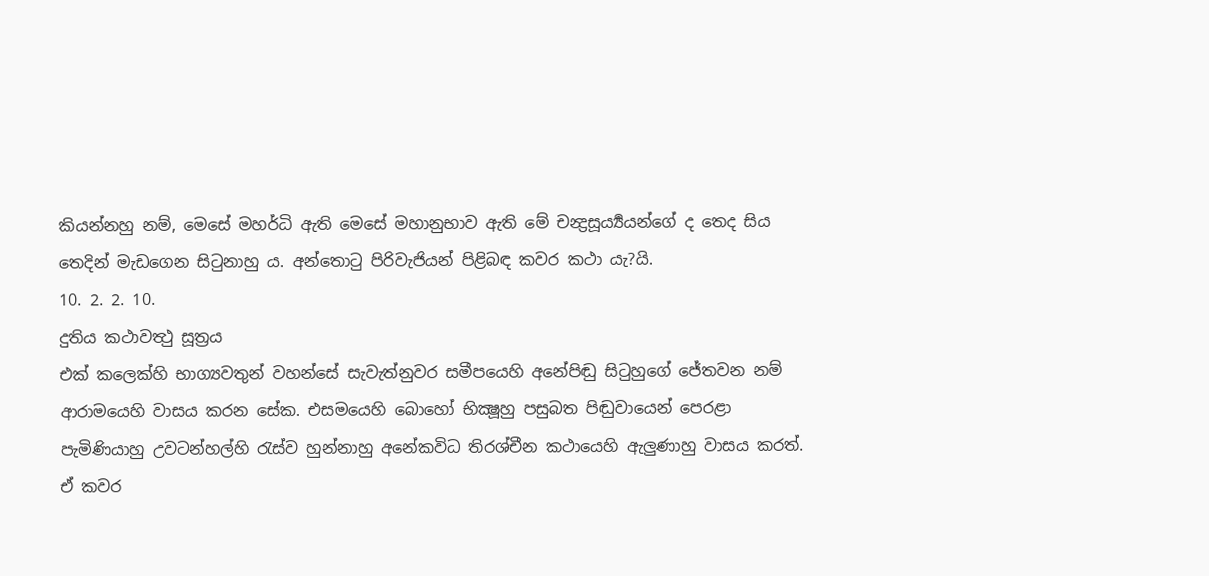කියන්නහු නම්, මෙසේ මහර්ධි ඇති මෙසේ මහානුභාව ඇති මේ චන්‍ද්‍රසූර්‍ය්‍යයන්ගේ ද තෙද සිය තෙදින් මැඩගෙන සිටුනාහු ය. අන්තොටු පිරිවැජියන් පිළිබඳ කවර කථා යැ?යි.
10. 2. 2. 10.
දුතිය කථාවත්‍ථු සූත්‍රය
එක් කලෙක්හි භාග්‍යවතුන් වහන්සේ සැවැත්නුවර සමීපයෙහි අනේපිඬු සිටුහුගේ ජේතවන නම් ආරාමයෙහි වාසය කරන සේක. එසමයෙහි බොහෝ භික්‍ෂූහු පසුබත පිඬුවායෙන් පෙරළා පැමිණියාහු උවටන්හල්හි රැස්ව හුන්නාහු අනේකවිධ තිරශ්චීන කථායෙහි ඇලුණාහු වාසය කරත්. ඒ කවර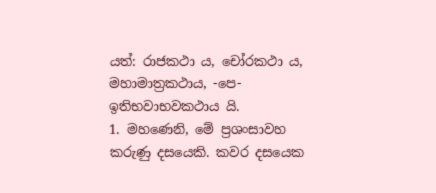යත්: රාජකථා ය, චෝරකථා ය, මහාමාත්‍රකථාය, -පෙ- ඉතිභවාභවකථාය යි.
1. මහණෙනි, මේ ප්‍රශංසාවහ කරුණු දසයෙකි. කවර දසයෙක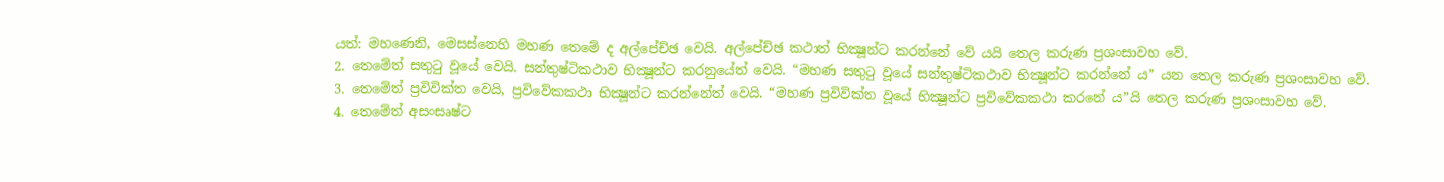යත්: මහණෙනි, මෙසස්නෙහි මහණ තෙමේ ද අල්පේච්ඡ වෙයි. අල්පේච්ඡ කථාත් භික්‍ෂූන්ට කරන්නේ වේ යයි තෙල කරුණ ප්‍රශංසාවහ වේ.
2. තෙමේත් සතුටු වූයේ වෙයි. සන්තුෂ්ටිකථාව භික්‍ෂූන්ට කරනුයේත් වෙයි. “මහණ සතුටු වූයේ සන්තුෂ්ටිකථාව භික්‍ෂූන්ට කරන්නේ ය” යන තෙල කරුණ ප්‍රශංසාවහ වේ.
3. තෙමේත් ප්‍රවිවික්ත වෙයි, ප්‍රවිවේකකථා භික්‍ෂූන්ට කරන්නේත් වෙයි. “මහණ ප්‍රවිවික්ත වූයේ භික්‍ෂූන්ට ප්‍රවිවේකකථා කරනේ ය”යි තෙල කරුණ ප්‍රශංසාවහ වේ.
4. තෙමේත් අසංසෘෂ්ට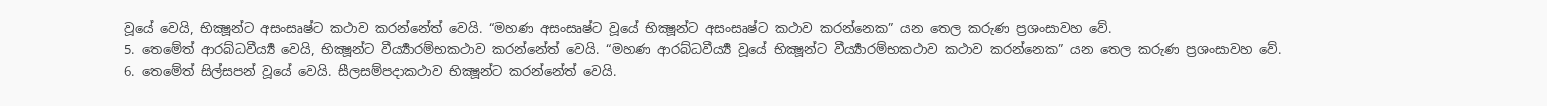වූයේ වෙයි, භික්‍ෂූන්ට අසංසෘෂ්ට කථාව කරන්නේත් වෙයි. “මහණ අසංසෘෂ්ට වූයේ භික්‍ෂූන්ට අසංසෘෂ්ට කථාව කරන්නෙක” යන තෙල කරුණ ප්‍රශංසාවහ වේ.
5. තෙමේත් ආරබ්ධවීර්‍ය්‍ය වෙයි, භික්‍ෂූන්ට වීර්‍ය්‍යාරම්භකථාව කරන්නේත් වෙයි. “මහණ ආරබ්ධවීර්‍ය්‍ය වූයේ භික්‍ෂූන්ට වීර්‍ය්‍යාරම්භකථාව කථාව කරන්නෙක” යන තෙල කරුණ ප්‍රශංසාවහ වේ.
6. තෙමේත් සිල්සපන් වූයේ වෙයි. සීලසම්පදාකථාව භික්‍ෂූන්ට කරන්නේත් වෙයි.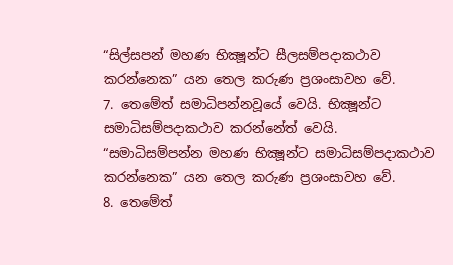“සිල්සපන් මහණ භික්‍ෂූන්ට සීලසම්පදාකථාව කරන්නෙක” යන තෙල කරුණ ප්‍රශංසාවහ වේ.
7. තෙමේත් සමාධිපන්නවූයේ වෙයි. භික්‍ෂූන්ට සමාධිසම්පදාකථාව කරන්නේත් වෙයි. “සමාධිසම්පන්න මහණ භික්‍ෂූන්ට සමාධිසම්පදාකථාව කරන්නෙක” යන තෙල කරුණ ප්‍රශංසාවහ වේ.
8. තෙමේත්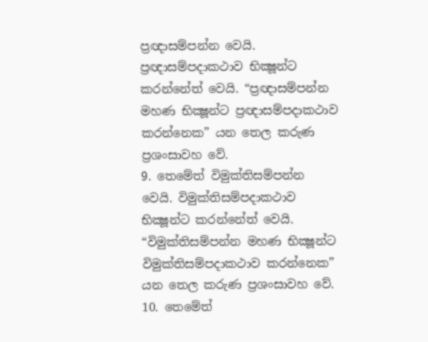ප්‍රඥාසම්පන්න වෙයි. ප්‍රඥාසම්පදාකථාව භික්‍ෂූන්ට කරන්නේත් වෙයි. “ප්‍රඥාසම්පන්න මහණ භික්‍ෂූන්ට ප්‍රඥාසම්පදාකථාව කරන්නෙක” යන තෙල කරුණ ප්‍රශංසාවහ වේ.
9. තෙමේත් විමුක්තිසම්පන්න වෙයි. විමුක්තිසම්පදාකථාව භික්‍ෂූන්ට කරන්නේත් වෙයි. “විමුක්තිසම්පන්න මහණ භික්‍ෂූන්ට විමුක්තිසම්පදාකථාව කරන්නෙක” යන තෙල කරුණ ප්‍රශංසාවහ වේ.
10. තෙමේත්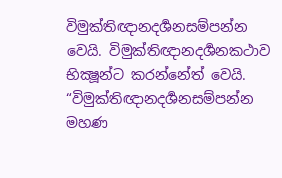විමුක්තිඥානදර්‍ශනසම්පන්න වෙයි. විමුක්තිඥානදර්‍ශනකථාව භික්‍ෂූන්ට කරන්නේත් වෙයි. “විමුක්තිඥානදර්‍ශනසම්පන්න මහණ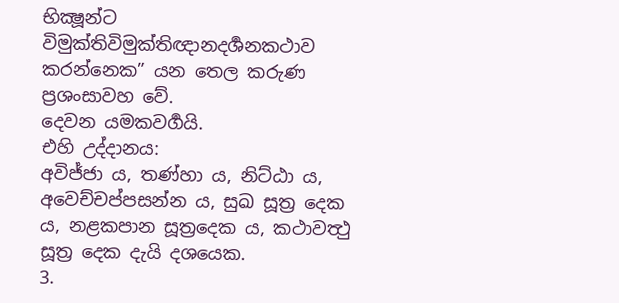භික්‍ෂූන්ට විමුක්තිවිමුක්තිඥානදර්‍ශනකථාව කරන්නෙක” යන තෙල කරුණ ප්‍රශංසාවහ වේ.
දෙවන යමකවර්‍ගයි.
එහි උද්දානය:
අවිජ්ජා ය, තණ්හා ය, නිට්ඨා ය, අවෙච්චප්පසන්න ය, සුඛ සූත්‍ර දෙක ය, නළකපාන සූත්‍රදෙක ය, කථාවත්‍ථු සූත්‍ර දෙක දැයි දශයෙක.
3.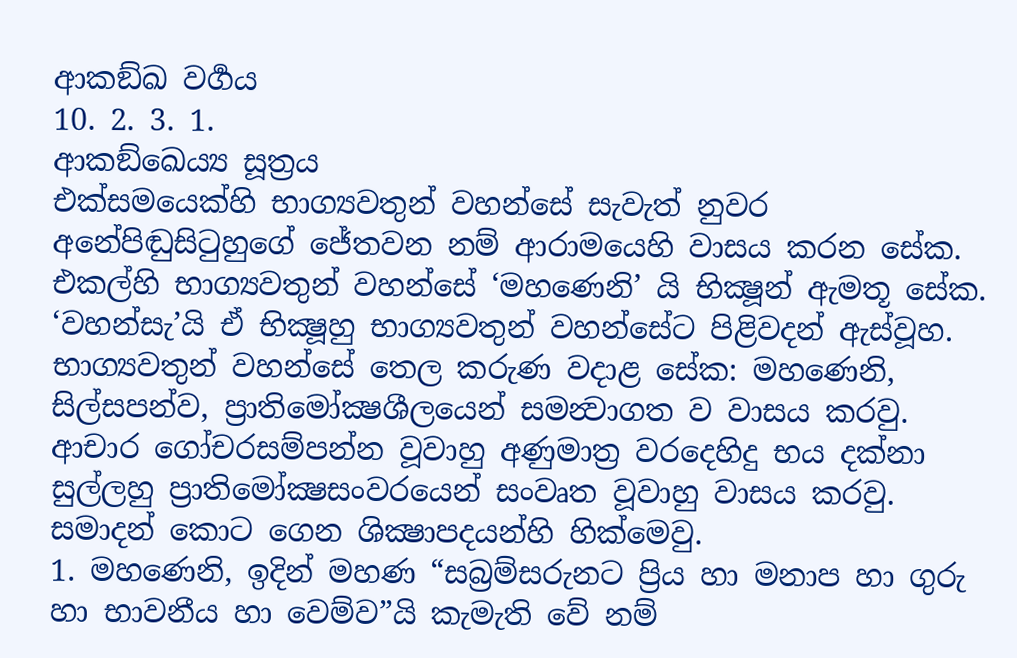ආකඞ්ඛ වර්‍ගය
10. 2. 3. 1.
ආකඞ්ඛෙය්‍ය සූත්‍රය
එක්සමයෙක්හි භාග්‍යවතුන් වහන්සේ සැවැත් නුවර අනේපිඬුසිටුහුගේ ජේතවන නම් ආරාමයෙහි වාසය කරන සේක. එකල්හි භාග්‍යවතුන් වහන්සේ ‘මහණෙනි’ යි භික්‍ෂූන් ඇමතූ සේක. ‘වහන්සැ’යි ඒ භික්‍ෂූහු භාග්‍යවතුන් වහන්සේට පිළිවදන් ඇස්වූහ. භාග්‍යවතුන් වහන්සේ තෙල කරුණ වදාළ සේක: මහණෙනි, සිල්සපන්ව, ප්‍රාතිමෝක්‍ෂශීලයෙන් සමන්‍වාගත ව වාසය කරවු. ආචාර ගෝචරසම්පන්න වූවාහු අණුමාත්‍ර වරදෙහිදු භය දක්නා සුල්ලහු ප්‍රාතිමෝක්‍ෂසංවරයෙන් සංවෘත වූවාහු වාසය කරවු. සමාදන් කොට ගෙන ශික්‍ෂාපදයන්හි හික්මෙවු.
1. මහණෙනි, ඉදින් මහණ “සබ්‍රම්සරුනට ප්‍රිය හා මනාප හා ගුරු හා භාවනීය හා වෙම්ව”යි කැමැති වේ නම්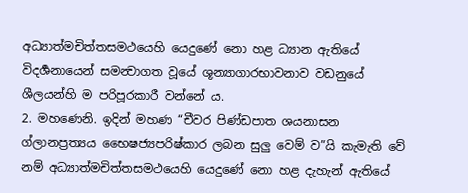අධ්‍යාත්මචිත්තසමථයෙහි යෙදුණේ නො හළ ධ්‍යාන ඇතියේ විදර්‍ශනායෙන් සමන්‍වාගත වූයේ ශූන්‍යාගාරභාවනාව වඩනුයේ ශීලයන්හි ම පරිපූරකාරී වන්නේ ය.
2. මහණෙනි. ඉදින් මහණ “චීවර පිණ්ඩපාත ශයනාසන ග්ලානප්‍රත්‍යය භෛෂජ්‍යපරිෂ්කාර ලබන සුලු වෙම් ව”යි කැමැති වේ නම් අධ්‍යාත්මචිත්තසමථයෙහි යෙදුණේ නො හළ දැහැන් ඇතියේ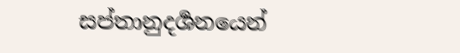සප්තානුදර්‍ශනයෙන්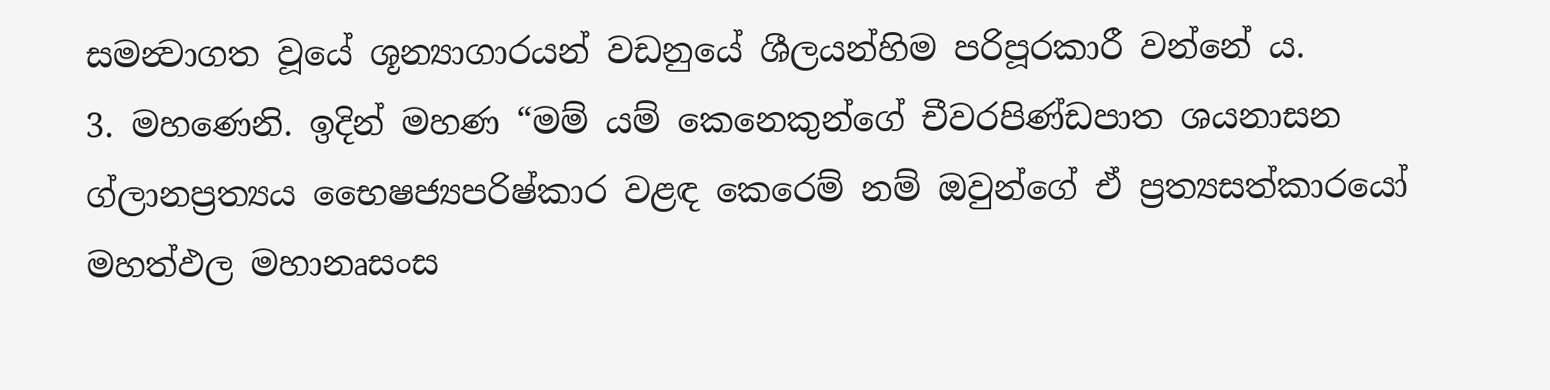සමන්‍වාගත වූයේ ශූන්‍යාගාරයන් වඩනුයේ ශීලයන්හිම පරිපූරකාරී වන්නේ ය.
3. මහණෙනි. ඉදින් මහණ “මම් යම් කෙනෙකුන්ගේ චීවරපිණ්ඩපාත ශයනාසන ග්ලානප්‍රත්‍යය භෛෂජ්‍යපරිෂ්කාර වළඳ කෙරෙම් නම් ඔවුන්ගේ ඒ ප්‍රත්‍යසත්කාරයෝ මහත්ඵල මහානෘසංස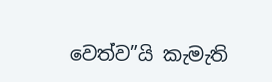වෙත්ව”යි කැමැති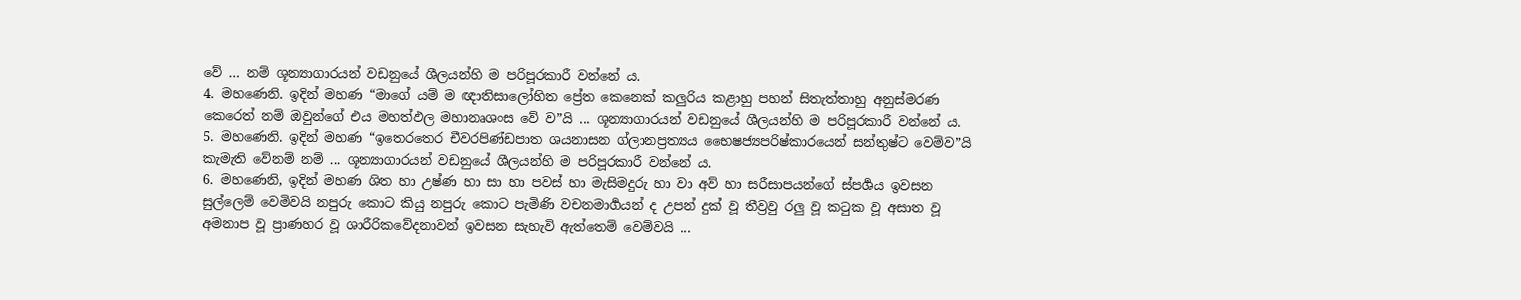වේ … නම් ශූන්‍යාගාරයන් වඩනුයේ ශීලයන්හි ම පරිපූරකාරී වන්නේ ය.
4. මහණෙනි. ඉදින් මහණ “මාගේ යම් ම ඥාතිසාලෝහිත ප්‍රේත කෙනෙක් කලුරිය කළාහු පහන් සිතැත්තාහු අනුස්මරණ කෙරෙත් නම් ඔවුන්ගේ එය මහත්ඵල මහානෘශංස වේ ව”යි ... ශූන්‍යාගාරයන් වඩනුයේ ශීලයන්හි ම පරිපූරකාරී වන්නේ ය.
5. මහණෙනි. ඉදින් මහණ “ඉතෙරතෙර චීවරපිණ්ඩපාත ශයනාසන ග්ලානප්‍රත්‍යය භෛෂජ්‍යපරිෂ්කාරයෙන් සන්තුෂ්ට වෙම්ව”යි කැමැති වේනම් නම් ... ශූන්‍යාගාරයන් වඩනුයේ ශීලයන්හි ම පරිපූරකාරී වන්නේ ය.
6. මහණෙනි, ඉදින් මහණ ශිත හා උෂ්ණ හා සා හා පවස් හා මැසිමදුරු හා වා අව් හා සරීසාපයන්ගේ ස්පර්‍ශය ඉවසන සුල්ලෙම් වෙමිවයි නපුරු කොට කියු නපුරු කොට පැමිණි වචනමාර්‍ගයන් ද උපන් දුක් වූ තීව්‍රවු රලු වූ කටුක වූ අසාත වූ අමනාප වූ ප්‍රාණහර වූ ශාරීරිකවේදනාවන් ඉවසන සැහැවි ඇත්තෙම් වෙම්වයි ...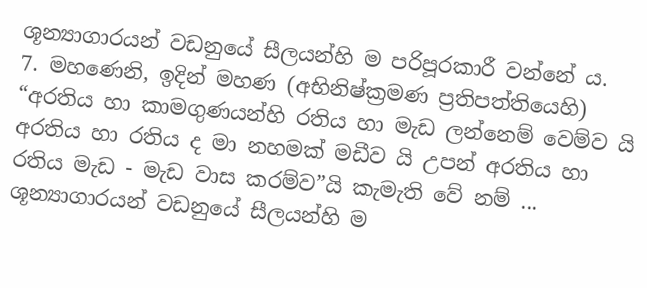ශූන්‍යාගාරයන් වඩනුයේ සීලයන්හි ම පරිපූරකාරී වන්නේ ය.
7. මහණෙනි, ඉදින් මහණ (අභිනිෂ්ක්‍රමණ ප්‍රතිපත්තියෙහි) “අරතිය හා කාමගුණයන්හි රතිය හා මැඩ ලන්නෙම් වෙම්ව යි අරතිය හා රතිය ද මා නහමක් මඩීව යි උපන් අරතිය හා රතිය මැඩ - මැඩ වාස කරම්ව”යි කැමැති වේ නම් ... ශූන්‍යාගාරයන් වඩනුයේ සීලයන්හි ම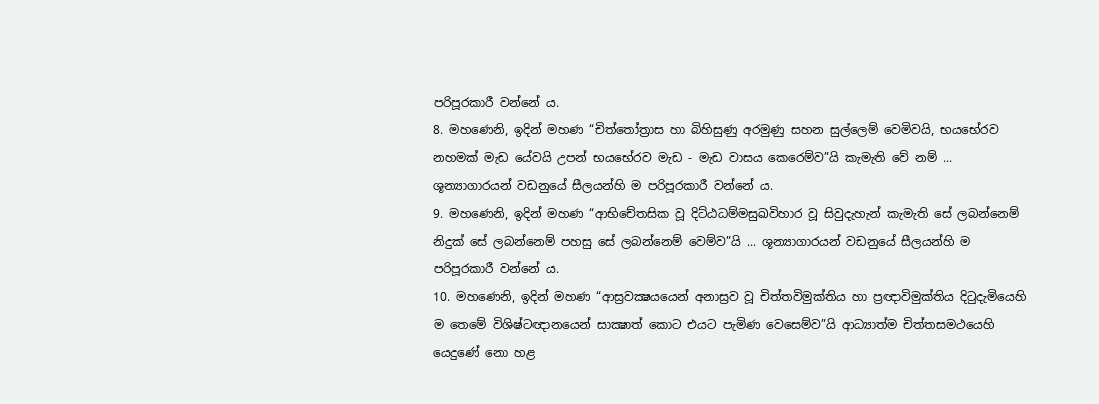පරිපූරකාරී වන්නේ ය.
8. මහණෙනි, ඉදින් මහණ “චිත්තෝත්‍රාස හා බිහිසුණු අරමුණු සහන සුල්ලෙම් වෙමිවයි, භයභේරව නහමක් මැඩ යේවයි උපන් භයභේරව මැඩ - මැඩ වාසය කෙරෙම්ව”යි කැමැති වේ නම් ... ශූන්‍යාගාරයන් වඩනුයේ සීලයන්හි ම පරිපූරකාරී වන්නේ ය.
9. මහණෙනි, ඉදින් මහණ “ආභිචේතසික වූ දිට්ඨධම්මසුඛවිහාර වූ සිවුදැහැන් කැමැති සේ ලබන්නෙම් නිදුක් සේ ලබන්නෙම් පහසු සේ ලබන්නෙම් වෙම්ව”යි ... ශූන්‍යාගාරයන් වඩනුයේ සීලයන්හි ම පරිපූරකාරී වන්නේ ය.
10. මහණෙනි, ඉදින් මහණ “ආස්‍රවක්‍ෂයයෙන් අනාස්‍රව වූ චිත්තවිමුක්තිය හා ප්‍රඥාවිමුක්තිය දිටුදැමියෙහි ම තෙමේ විශිෂ්ටඥානයෙන් සාක්‍ෂාත් කොට එයට පැමිණ වෙසෙම්ව”යි ආධ්‍යාත්ම චිත්තසමථයෙහි යෙදුණේ නො හළ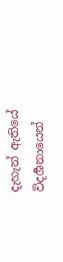දැහැන් ඇතියේ විදර්‍ශනායෙන්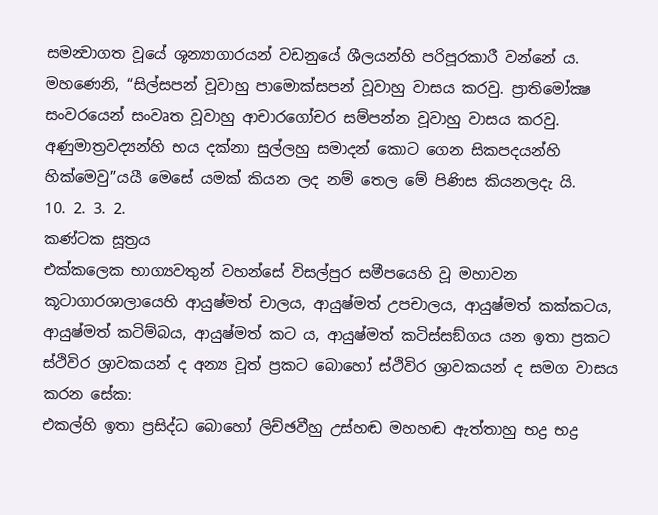සමන්‍වාගත වූයේ ශූන්‍යාගාරයන් වඩනුයේ ශීලයන්හි පරිපූරකාරී වන්නේ ය.
මහණෙනි, “සිල්සපන් වූවාහු පාමොක්සපන් වූවාහු වාසය කරවු. ප්‍රාතිමෝක්‍ෂ සංවරයෙන් සංවෘත වූවාහු ආචාරගෝචර සම්පන්න වූවාහු වාසය කරවු. අණුමාත්‍රවද්‍යන්හි භය දක්නා සුල්ලහු සමාදන් කොට ගෙන සිකපදයන්හි හික්මෙවු”යයී මෙසේ යමක් කියන ලද නම් තෙල මේ පිණිස කියනලදැ යි.
10. 2. 3. 2.
කණ්ටක සූත්‍රය
එක්කලෙක භාග්‍යවතුන් වහන්සේ විසල්පුර සමීපයෙහි වූ මහාවන කූටාගාරශාලායෙහි ආයුෂ්මත් චාලය, ආයුෂ්මත් උපචාලය, ආයුෂ්මත් කක්කටය, ආයුෂ්මත් කටිම්බය, ආයුෂ්මත් කට ය, ආයුෂ්මත් කටිස්සඞ්ගය යන ඉතා ප්‍රකට ස්ථිවිර ශ්‍රාවකයන් ද අන්‍ය වූත් ප්‍රකට බොහෝ ස්ථිවිර ශ්‍රාවකයන් ද සමග වාසය කරන සේක:
එකල්හි ඉතා ප්‍රසිද්ධ බොහෝ ලිච්ඡවීහු උස්හඬ මහහඬ ඇත්තාහු භද්‍ර භද්‍ර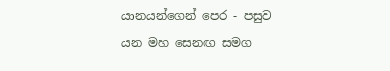යානයන්ගෙන් පෙර - පසුව යන මහ සෙනඟ සමග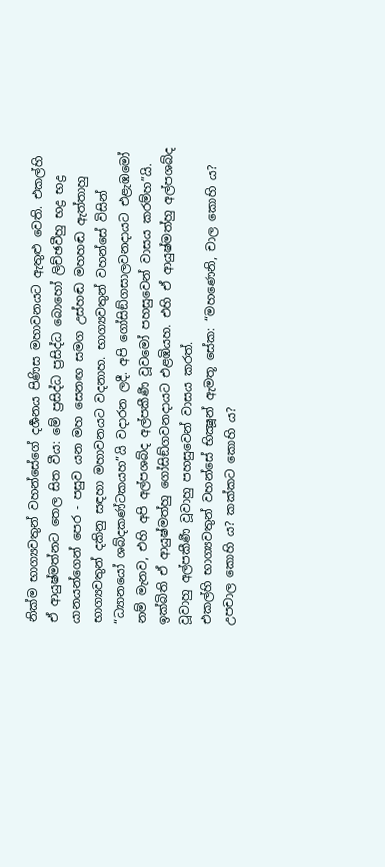නික්ම භාග්‍යවතුන් වහන්සේගේ දර්‍ශනය පිණිස මහාවනයට ඇතුළු වෙති. එකල්හි ඒ ආයුෂ්මත්නට තෙල සිත වීය: මේ ප්‍රසිද්ධ ප්‍රසිද්ධ බොහෝ ලිච්ඡවීහු භද්‍ර භද්‍ර යානයන්ගෙන් පෙර - පසුව යන මහ සෙනඟ සමග උස්හඬ මහහඬ ඇත්තාහු භාග්‍යවතුන් දකිනු සඳහා මහාවනයට වදනාහ. භාග්‍යවතුන් වහන්සේ විසින් “ධ්‍යානයෝ ශබ්දකණ්ටකයහ”යි වදාරන ලදී. අපි ගෝසිඞ්ගසාලවනදායට එළැඹමෝ නම් මැනව, එහි අපි අල්පශබ්ද අල්පකීර්‍ණ වූවමෝ පහසුවෙන් වාසය කරම්හ”යි. ඉක්බිති ඒ ආයුෂ්මත්හු ගෝසිඞ්ගවනදායට එළඹියහ. එහි ඒ ආයුෂ්මත්හු අල්පශබ්ද වූවාහු අල්පකීර්‍ණ වූවාහු පහසුවෙන් වාසය කරත්.
එකල්හි භාග්‍යවතුන් වහන්සේ භික්‍ෂූන් ඇමතූ සේක: “මහණෙනි, චාල කොහි ය? උපචාල කොහි ය? කක්කට කොහි ය?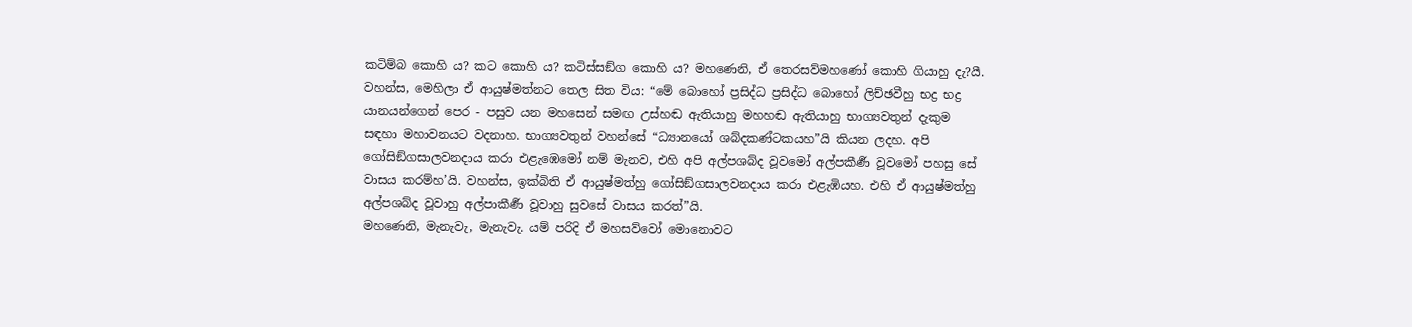කටිම්බ කොහි ය? කට කොහි ය? කටිස්සඞ්ග කොහි ය? මහණෙනි, ඒ තෙරසව්මහණෝ කොහි ගියාහු දැ?යී.
වහන්ස, මෙහිලා ඒ ආයුෂ්මත්නට තෙල සිත විය: “මේ බොහෝ ප්‍රසිද්ධ ප්‍රසිද්ධ බොහෝ ලිච්ඡවීහු භද්‍ර භද්‍ර යානයන්ගෙන් පෙර - පසුව යන මහසෙන් සමඟ උස්හඬ ඇතියාහු මහහඬ ඇතියාහු භාග්‍යවතුන් දැකුම සඳහා මහාවනයට වදනාහ. භාග්‍යවතුන් වහන්සේ “ධ්‍යානයෝ ශබ්දකණ්ටකයහ”යි කියන ලදහ. අපි ගෝසිඞ්ගසාලවනදාය කරා එළැඹෙමෝ නම් මැනව, එහි අපි අල්පශබ්ද වූවමෝ අල්පකීර්‍ණ වූවමෝ පහසු සේ වාසය කරම්හ’යි. වහන්ස, ඉක්බිති ඒ ආයුෂ්මත්හු ගෝසිඞ්ගසාලවනදාය කරා එළැඹියහ. එහි ඒ ආයුෂ්මත්හු අල්පශබ්ද වූවාහු අල්පාකීර්‍ණ වූවාහු සුවසේ වාසය කරත්”යි.
මහණෙනි, මැනැවැ, මැනැවැ. යම් පරිදි ඒ මහසව්වෝ මොනොවට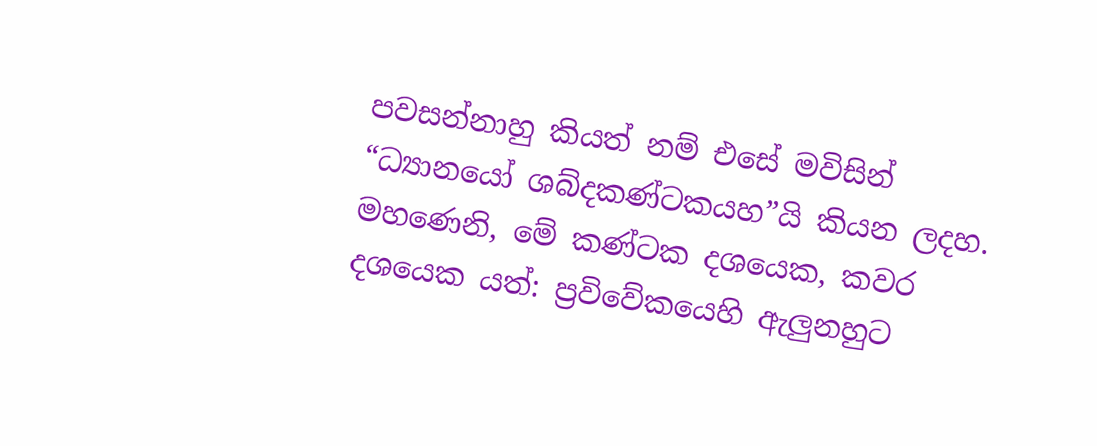පවසන්නාහු කියත් නම් එසේ මවිසින් “ධ්‍යානයෝ ශබ්දකණ්ටකයහ”යි කියන ලදහ.
මහණෙනි, මේ කණ්ටක දශයෙක, කවර දශයෙක යත්: ප්‍රවිවේකයෙහි ඇලුනහුට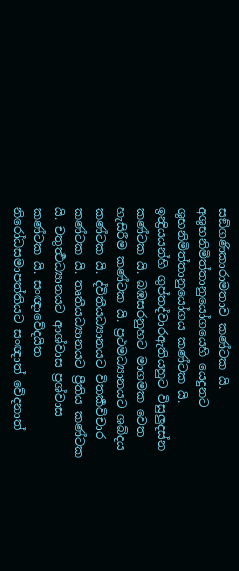සඞ්ගණිකාරාමතාව කණ්ටක යි. අශුභනිමිත්තානුයෝගයෙහි යෙදුනට ශුභනිමිත්තානුයෝගය කණ්ටක යි. ඉන්‍ද්‍රියයන්හි ගුප්තද්වාරඇතියහුට විසුලුදස්න කණ්ටක යි. බඹසරනුහට මාගමක වෙත හැසිරීම කණ්ටක යි. ප්‍රථමධ්‍යානයට ශබ්දය කණ්ටක යි. ද්විතීයධ්‍යානයට විතර්‍කවිචාර කණ්ටක යි. තෘතීයධ්‍යානයට ප්‍රීතිය කණ්ටක යි. චතුර්‍ත්‍ථධ්‍යානයට ආශ්වාස ප්‍රශ්වාස කණ්ටක යි. සංඥාවේදයිත නිරෝධසමාපත්තියට සංඥාත් වේදනාත්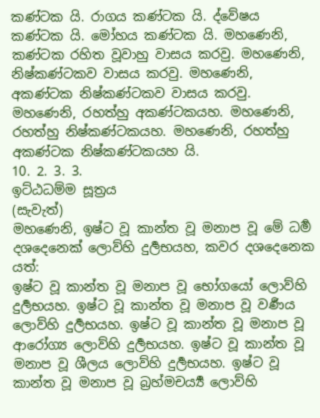කණ්ටක යි. රාගය කණ්ටක යි. ද්වේෂය කණ්ටක යි. මෝහය කණ්ටක යි. මහණෙනි, කණ්ටක රහිත වූවාහු වාසය කරවු. මහණෙනි, නිෂ්කණ්ටකව වාසය කරවු. මහණෙනි, අකණ්ටක නිෂ්කණ්ටකව වාසය කරවු. මහණෙනි, රහත්හු අකණ්ටකයහ. මහණෙනි, රහත්හු නිෂ්කණ්ටකයහ. මහණෙනි, රහත්හු අකණ්ටක නිෂ්කණ්ටකයහ යි.
10. 2. 3. 3.
ඉට්ඨධම්ම සූත්‍රය
(සැවැත්)
මහණෙනි, ඉෂ්ට වූ කාන්ත වූ මනාප වූ මේ ධර්‍ම දශදෙනෙක් ලොව්හි දුර්‍ලභයහ, කවර දශදෙනෙක යත්:
ඉෂ්ට වූ කාන්ත වූ මනාප වූ භෝගයෝ ලොව්හි දුර්‍ලභයහ. ඉෂ්ට වූ කාන්ත වූ මනාප වූ වර්‍ණය ලොව්හි දුර්‍ලභයහ. ඉෂ්ට වූ කාන්ත වූ මනාප වූ ආරෝග්‍ය ලොව්හි දුර්‍ලභයහ. ඉෂ්ට වූ කාන්ත වූ මනාප වූ ශීලය ලොව්හි දුර්‍ලභයහ. ඉෂ්ට වූ කාන්ත වූ මනාප වූ බ්‍රහ්මචර්‍ය්‍ය ලොව්හි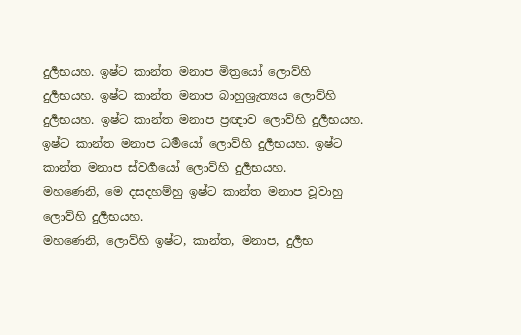දුර්‍ලභයහ. ඉෂ්ට කාන්ත මනාප මිත්‍රයෝ ලොව්හි දුර්‍ලභයහ. ඉෂ්ට කාන්ත මනාප බාහුශ්‍රැත්‍යය ලොව්හි දුර්‍ලභයහ. ඉෂ්ට කාන්ත මනාප ප්‍රඥාව ලොව්හි දුර්‍ලභයහ. ඉෂ්ට කාන්ත මනාප ධර්‍මයෝ ලොව්හි දුර්‍ලභයහ. ඉෂ්ට කාන්ත මනාප ස්වර්‍ගයෝ ලොව්හි දුර්‍ලභයහ.
මහණෙනි, මෙ දසදහම්හු ඉෂ්ට කාන්ත මනාප වූවාහු ලොව්හි දුර්‍ලභයහ.
මහණෙනි, ලොව්හි ඉෂ්ට, කාන්ත, මනාප, දුර්‍ලභ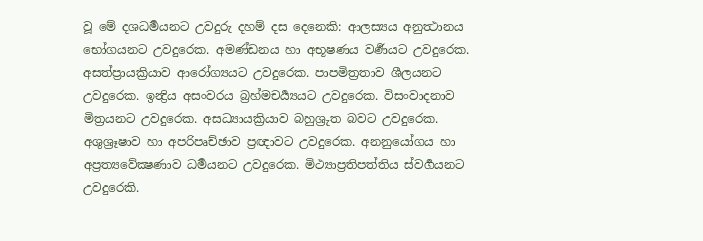වූ මේ දශධර්‍මයනට උවදුරු දහම් දස දෙනෙකි: ආලස්‍යය අනුත්‍ථානය භෝගයනට උවදුරෙක. අමණ්ඩනය හා අභූෂණය වර්‍ණයට උවදුරෙක. අසත්ප්‍රායක්‍රියාව ආරෝග්‍යයට උවදුරෙක. පාපමිත්‍රතාව ශීලයනට උවදුරෙක. ඉන්‍ද්‍රිය අසංවරය බ්‍රහ්මචර්‍ය්‍යයට උවදුරෙක. විසංවාදනාව මිත්‍රයනට උවදුරෙක. අසධ්‍යායක්‍රියාව බහුශ්‍රුත බවට උවදුරෙක. අශුශ්‍රෑෂාව හා අපරිපෘච්ඡාව ප්‍රඥාවට උවදුරෙක. අනනුයෝගය හා අප්‍රත්‍යවේක්‍ෂණාව ධර්‍මයනට උවදුරෙක. මිථ්‍යාප්‍රතිපත්තිය ස්වර්‍ගයනට උවදුරෙකි.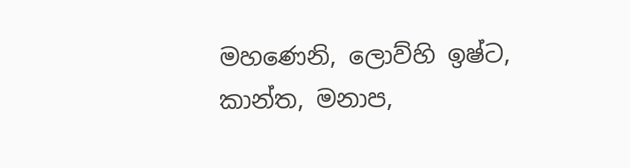මහණෙනි, ලොව්හි ඉෂ්ට, කාන්ත, මනාප,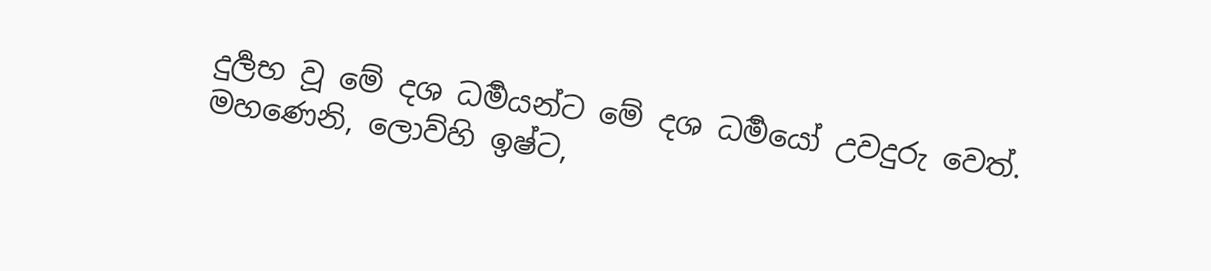දුර්‍ලභ වූ මේ දශ ධර්‍මයන්ට මේ දශ ධර්‍මයෝ උවදුරු වෙත්.
මහණෙනි, ලොව්හි ඉෂ්ට,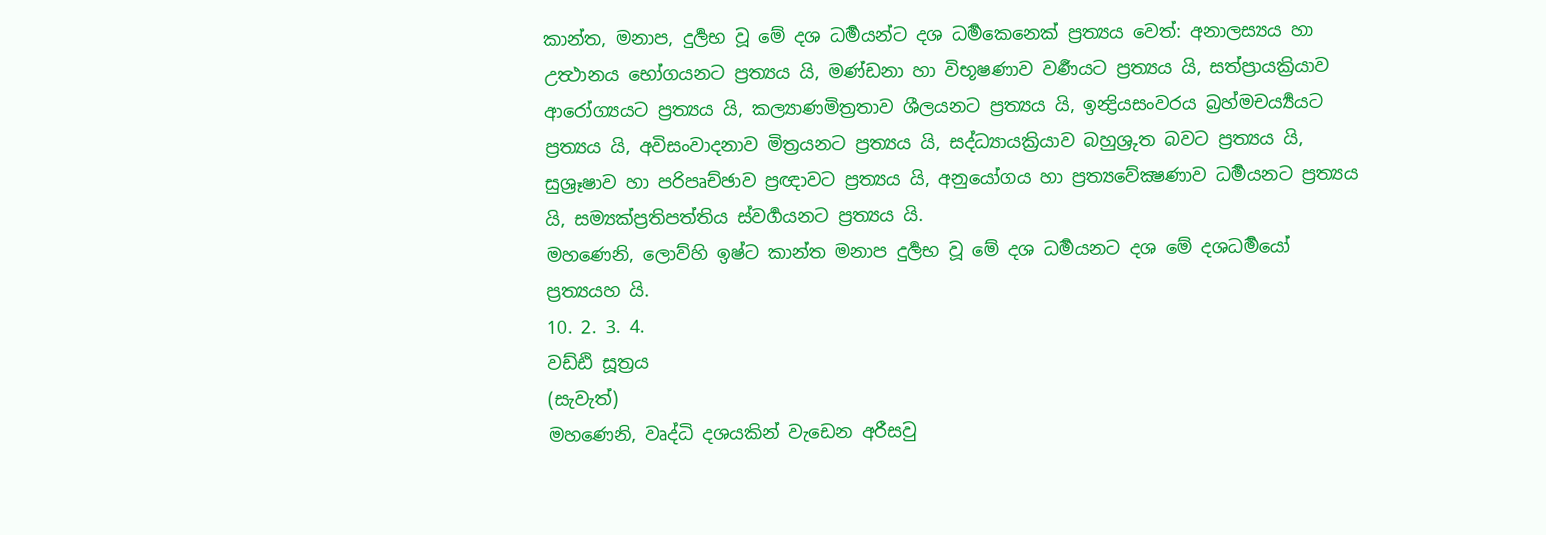කාන්ත, මනාප, දුර්‍ලභ වූ මේ දශ ධර්‍මයන්ට දශ ධර්‍මකෙනෙක් ප්‍රත්‍යය වෙත්: අනාලස්‍යය හා උත්‍ථානය භෝගයනට ප්‍රත්‍යය යි, මණ්ඩනා හා විභූෂණාව වර්‍ණයට ප්‍රත්‍යය යි, සත්ප්‍රායක්‍රියාව ආරෝග්‍යයට ප්‍රත්‍යය යි, කල්‍යාණමිත්‍රතාව ශීලයනට ප්‍රත්‍යය යි, ඉන්‍ද්‍රියසංවරය බ්‍රහ්මචර්‍ය්‍යයට ප්‍රත්‍යය යි, අවිසංවාදනාව මිත්‍රයනට ප්‍රත්‍යය යි, සද්ධ්‍යායක්‍රියාව බහුශ්‍රුත බවට ප්‍රත්‍යය යි, සුශ්‍රෑෂාව හා පරිපෘච්ඡාව ප්‍රඥාවට ප්‍රත්‍යය යි, අනුයෝගය හා ප්‍රත්‍යවේක්‍ෂණාව ධර්‍මයනට ප්‍රත්‍යය යි, සම්‍යක්ප්‍රතිපත්තිය ස්වර්‍ගයනට ප්‍රත්‍යය යි.
මහණෙනි, ලොව්හි ඉෂ්ට කාන්ත මනාප දුර්‍ලභ වූ මේ දශ ධර්‍මයනට දශ මේ දශධර්‍මයෝ ප්‍රත්‍යයහ යි.
10. 2. 3. 4.
වඩ්ඪි සූත්‍රය
(සැවැත්)
මහණෙනි, වෘද්ධි දශයකින් වැඩෙන අරීසවු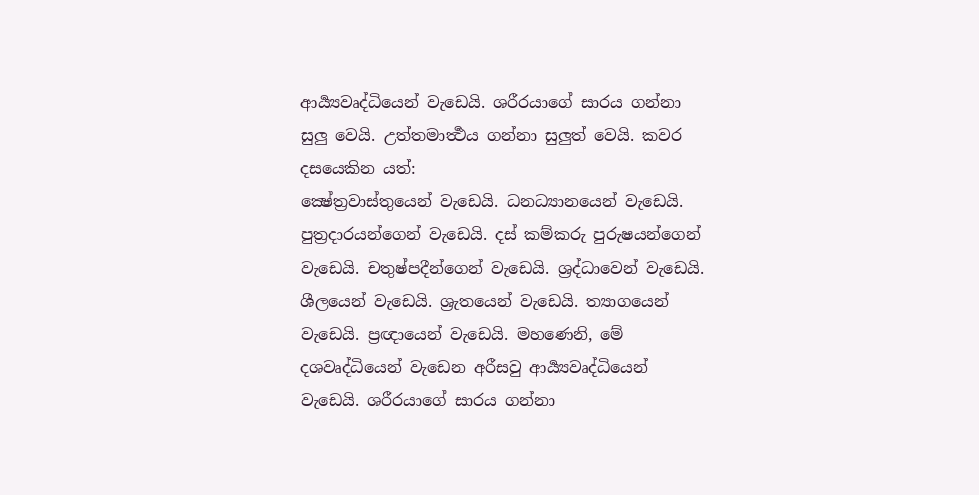ආර්‍ය්‍යවෘද්ධියෙන් වැඩෙයි. ශරීරයාගේ සාරය ගන්නා සුලු වෙයි. උත්තමාර්‍ත්‍ථය ගන්නා සුලුත් වෙයි. කවර දසයෙකින යත්:
ක්‍ෂේත්‍රවාස්තුයෙන් වැඩෙයි. ධනධ්‍යානයෙන් වැඩෙයි. පුත්‍රදාරයන්ගෙන් වැඩෙයි. දස් කම්කරු පුරුෂයන්ගෙන් වැඩෙයි. චතුෂ්පදීන්ගෙන් වැඩෙයි. ශ්‍රද්ධාවෙන් වැඩෙයි. ශීලයෙන් වැඩෙයි. ශ්‍රැතයෙන් වැඩෙයි. ත්‍යාගයෙන් වැඩෙයි. ප්‍රඥායෙන් වැඩෙයි. මහණෙනි, මේ දශවෘද්ධියෙන් වැඩෙන අරීසවු ආර්‍ය්‍යවෘද්ධියෙන් වැඩෙයි. ශරීරයාගේ සාරය ගන්නා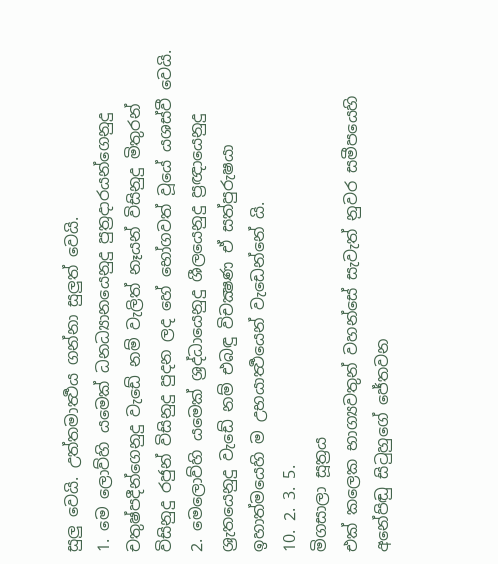සුලු වෙයි. උත්තමාර්‍ත්‍ථය ගන්නා සුලුත් වෙයි.
1. මෙ ලොව්හි යමෙක් ධනධ්‍යානයෙනුදු පුත්‍රදාරයන්ගෙනුදු චතුෂ්පදීන්ගෙනුදු වැඩේ නම් වැලිත් නෑයන් විසිනුදු මිතුරන් විසිනුදු රජුන් විසිනුදු පුදන ලද හේ භෝගවත් වූයේ යශස්වී වෙයි.
2. මෙලොව්හි යමෙක් ශ්‍රද්ධායෙනුදු ශීලයෙනුදු ප්‍රඥායෙනුදු ශ්‍රැතයෙනුදු වැඩේ නම් එබඳු විචක්‍ෂණ ඒ සත්පුරුෂයා ඉහාත්මයෙහි ම උභයාර්‍ත්‍ථයෙන් වැඩෙන්නේ යි.
10. 2. 3. 5.
මිගසාලා සූත්‍රය
එක් කලෙක භාග්‍යවතුන් වහන්සේ සැවැත් නුවර සමීපයෙහි අනේපිඬු සිටුහුගේ ජේතවන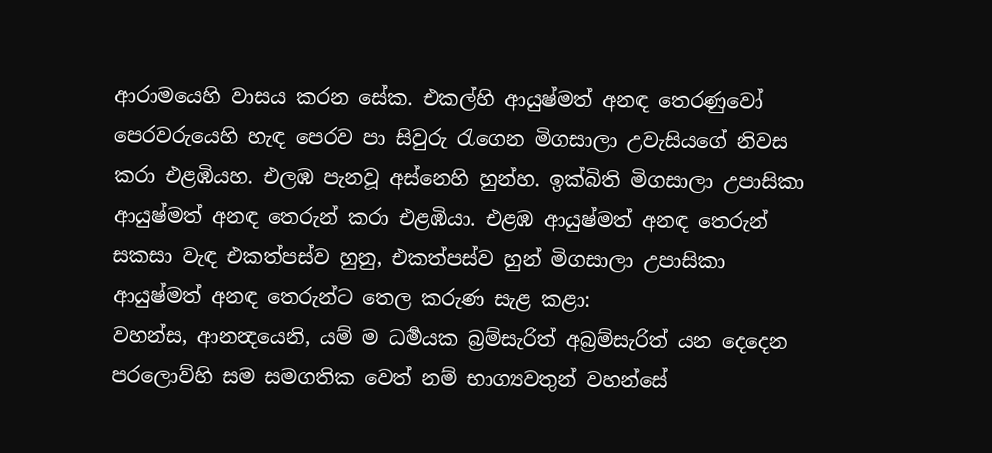ආරාමයෙහි වාසය කරන සේක. එකල්හි ආයුෂ්මත් අනඳ තෙරණුවෝ පෙරවරුයෙහි හැඳ පෙරව පා සිවුරු රැගෙන මිගසාලා උවැසියගේ නිවස කරා එළඹියහ. එලඹ පැනවූ අස්නෙහි හුන්හ. ඉක්බිති මිගසාලා උපාසිකා ආයුෂ්මත් අනඳ තෙරුන් කරා එළඹියා. එළඹ ආයුෂ්මත් අනඳ තෙරුන් සකසා වැඳ එකත්පස්ව හුනු, එකත්පස්ව හුන් මිගසාලා උපාසිකා ආයුෂ්මත් අනඳ තෙරුන්ට තෙල කරුණ සැළ කළා:
වහන්ස, ආනන්‍දයෙනි, යම් ම ධර්‍මයක බ්‍රම්සැරිත් අබ්‍රම්සැරිත් යන දෙදෙන පරලොව්හි සම සමගතික වෙත් නම් භාග්‍යවතුන් වහන්සේ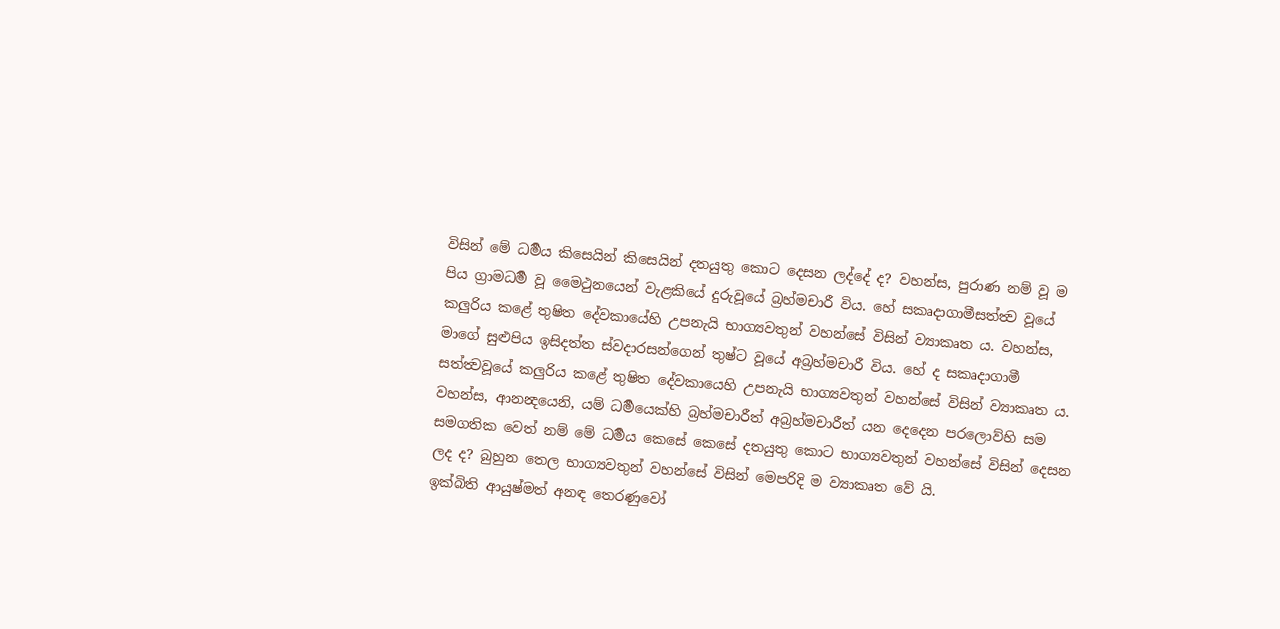විසින් මේ ධර්‍මය කිසෙයින් කිසෙයින් දතයුතු කොට දෙසන ලද්දේ ද? වහන්ස, පුරාණ නම් වූ ම පිය ග්‍රාමධර්‍ම වූ මෛථුනයෙන් වැළකියේ දුරුවූයේ බ්‍රහ්මචාරී විය. හේ සකෘදාගාමීසත්ත්‍ව වූයේ කලුරිය කළේ තුෂිත දේවකායේහි උපනැයි භාග්‍යවතුන් වහන්සේ විසින් ව්‍යාකෘත ය. වහන්ස, මාගේ සුළුපිය ඉසිදත්ත ස්වදාරසන්ගෙන් තුෂ්ට වූයේ අබ්‍රහ්මචාරී විය. හේ ද සකෘදාගාමී සත්ත්‍වවූයේ කලුරිය කළේ තුෂිත දේවකායෙහි උපනැයි භාග්‍යවතුන් වහන්සේ විසින් ව්‍යාකෘත ය.
වහන්ස, ආනන්‍දයෙනි, යම් ධර්‍මයෙක්හි බ්‍රහ්මචාරීත් අබ්‍රහ්මචාරීත් යන දෙදෙන පරලොව්හි සම සමගතික වෙත් නම් මේ ධර්‍මය කෙසේ කෙසේ දතයුතු කොට භාග්‍යවතුන් වහන්සේ විසින් දෙසන ලද ද? බුහුන තෙල භාග්‍යවතුන් වහන්සේ විසින් මෙපරිදි ම ව්‍යාකෘත වේ යි.
ඉක්බිති ආයුෂ්මත් අනඳ තෙරණුවෝ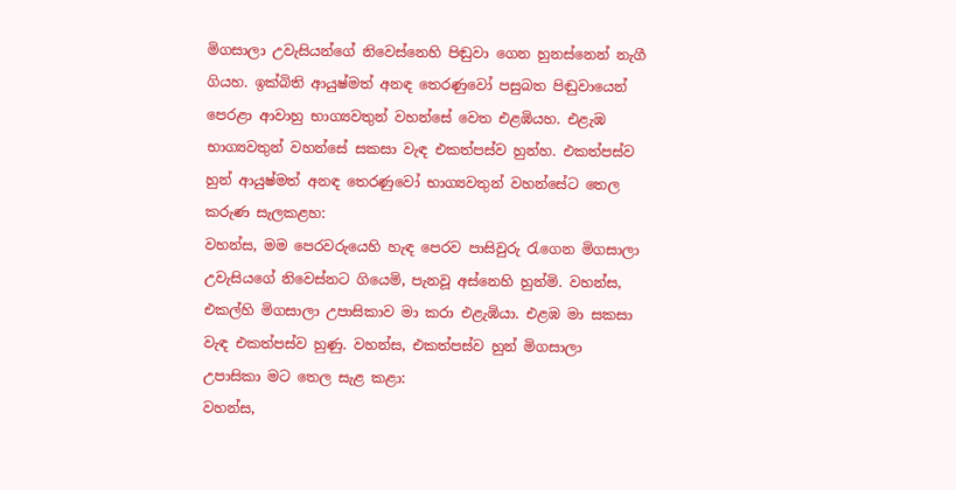මිගසාලා උවැසියන්ගේ නිවෙස්නෙහි පිඬුවා ගෙන හුනස්නෙන් නැගී ගියහ. ඉක්බිති ආයුෂ්මත් අනඳ තෙරණුවෝ පසුබත පිඬුවායෙන් පෙරළා ආවාහු භාග්‍යවතුන් වහන්සේ වෙත එළඹියහ. එළැඹ භාග්‍යවතුන් වහන්සේ සකසා වැඳ එකත්පස්ව හුන්හ. එකත්පස්ව හුන් ආයුෂ්මත් අනඳ තෙරණුවෝ භාග්‍යවතුන් වහන්සේට තෙල කරුණ සැලකළහ:
වහන්ස, මම පෙරවරුයෙහි හැඳ පෙරව පාසිවුරු රැගෙන මිගසාලා උවැසියගේ නිවෙස්නට ගියෙමි, පැනවූ අස්නෙහි හුන්මි. වහන්ස, එකල්හි මිගසාලා උපාසිකාව මා කරා එළැඹියා. එළඹ මා සකසා වැඳ එකත්පස්ව හුණු. වහන්ස, එකත්පස්ව හුන් මිගසාලා උපාසිකා මට තෙල සැළ කළා:
වහන්ස,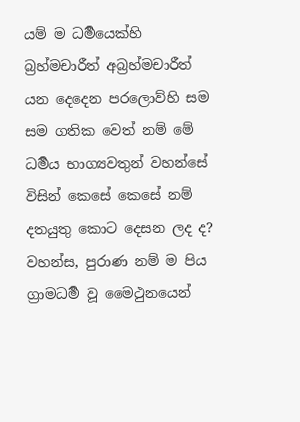යම් ම ධර්‍මයෙක්හි බ්‍රහ්මචාරීත් අබ්‍රහ්මචාරීත් යන දෙදෙන පරලොව්හි සම සම ගතික වෙත් නම් මේ ධර්‍මය භාග්‍යවතුන් වහන්සේ විසින් කෙසේ කෙසේ නම් දතයුතු කොට දෙසන ලද ද? වහන්ස, පුරාණ නම් ම පිය ග්‍රාමධර්‍ම වූ මෛථුනයෙන්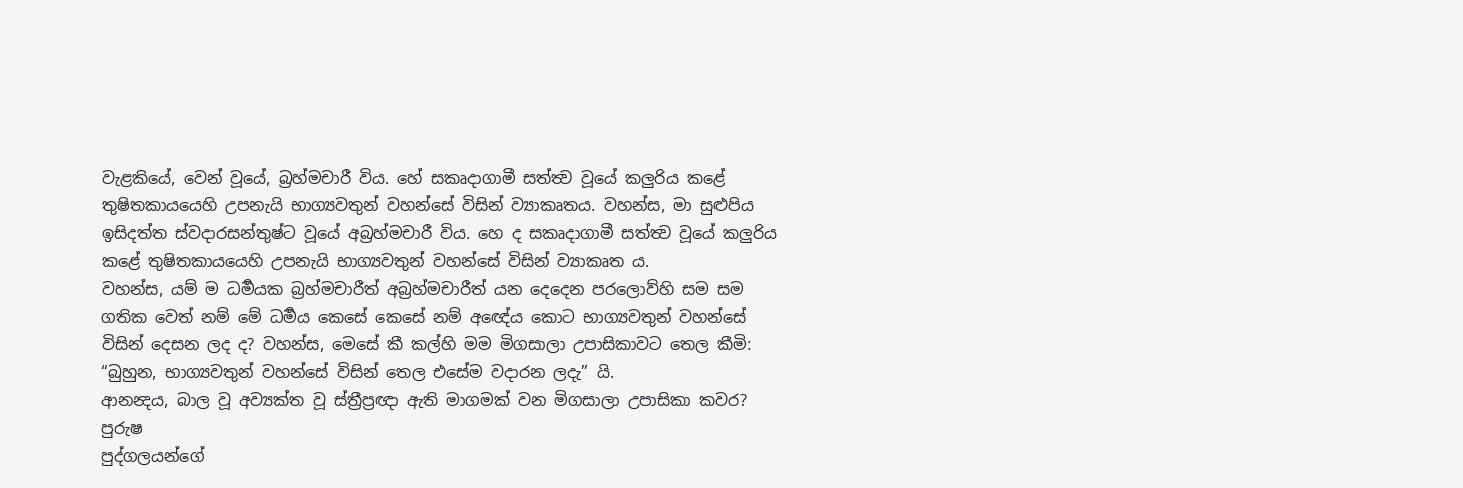වැළකියේ, වෙන් වූයේ, බ්‍රහ්මචාරී විය. හේ සකෘදාගාමී සත්ත්‍ව වූයේ කලුරිය කළේ තුෂිතකායයෙහි උපනැයි භාග්‍යවතුන් වහන්සේ විසින් ව්‍යාකෘතය. වහන්ස, මා සුළුපිය ඉසිදත්ත ස්වදාරසන්තුෂ්ට වූයේ අබ්‍රහ්මචාරී විය. හෙ ද සකෘදාගාමී සත්ත්‍ව වූයේ කලුරිය කළේ තුෂිතකායයෙහි උපනැයි භාග්‍යවතුන් වහන්සේ විසින් ව්‍යාකෘත ය.
වහන්ස, යම් ම ධර්‍මයක බ්‍රහ්මචාරීත් අබ්‍රහ්මචාරීත් යන දෙදෙන පරලොව්හි සම සම ගතික වෙත් නම් මේ ධර්‍මය කෙසේ කෙසේ නම් අඥේය කොට භාග්‍යවතුන් වහන්සේ විසින් දෙසන ලද ද? වහන්ස, මෙසේ කී කල්හි මම මිගසාලා උපාසිකාවට තෙල කීමි: “බුහුන, භාග්‍යවතුන් වහන්සේ විසින් තෙල එසේම වදාරන ලදැ” යි.
ආනන්‍දය, බාල වූ අව්‍යක්ත වූ ස්ත්‍රීප්‍රඥා ඇති මාගමක් වන මිගසාලා උපාසිකා කවර? පුරුෂ
පුද්ගලයන්ගේ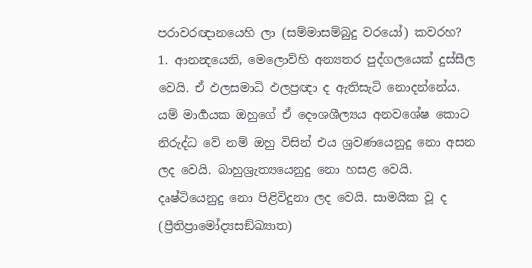පරාවරඥානයෙහි ලා (සම්මාසම්බුදු වරයෝ) කවරහ?
1. ආනන්‍දයෙනි, මෙලොව්හි අන්‍යතර පුද්ගලයෙක් දුස්සීල වෙයි. ඒ ඵලසමාධි ඵලප්‍රඥා ද ඇතිසැටි නොදන්නේය. යම් මාර්‍ගයක ඔහුගේ ඒ දෞශශීල්‍යය අනවශේෂ කොට නිරුද්ධ වේ නම් ඔහු විසින් එය ශ්‍රවණයෙනුදු නො අසන ලද වෙයි. බාහුශ්‍රැත්‍යයෙනුදු නො හසළ වෙයි. දෘෂ්ටියෙනුදු නො පිළිවිදුනා ලද වෙයි. සාමයික වූ ද (ප්‍රීතිප්‍රාමෝද්‍යසඞ්ඛ්‍යාත)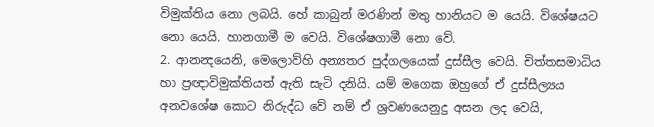විමුක්තිය නො ලබයි. හේ කාබුන් මරණින් මතු හානියට ම යෙයි. විශේෂයට නො යෙයි. හානගාමී ම වෙයි. විශේෂගාමී නො වේ.
2. ආනන්‍දයෙනි, මෙලොව්හි අන්‍යතර පුද්ගලයෙක් දුස්සීල වෙයි. චිත්තසමාධිය හා ප්‍රඥාවිමුක්තියත් ඇති සැටි දනියි. යම් මගෙක ඔහුගේ ඒ දුස්සීල්‍යය අනවශේෂ කොට නිරුද්ධ වේ නම් ඒ ශ්‍රවණයෙනුදු අසන ලද වෙයි,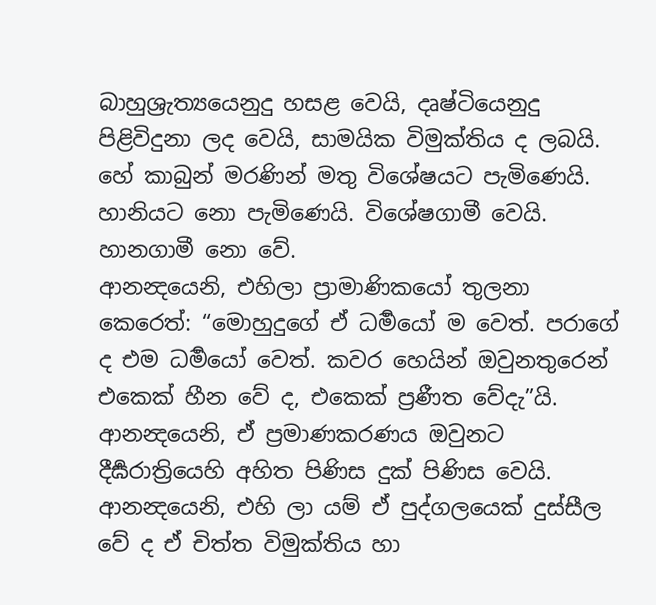බාහුශ්‍රැත්‍යයෙනුදු හසළ වෙයි, දෘෂ්ටියෙනුදු පිළිවිදුනා ලද වෙයි, සාමයික විමුක්තිය ද ලබයි. හේ කාබුන් මරණින් මතු විශේෂයට පැමිණෙයි. හානියට නො පැමිණෙයි. විශේෂගාමී වෙයි. හානගාමී නො වේ.
ආනන්‍දයෙනි, එහිලා ප්‍රාමාණිකයෝ තුලනා කෙරෙත්: “මොහුදුගේ ඒ ධර්‍මයෝ ම වෙත්. පරාගේ ද එම ධර්‍මයෝ වෙත්. කවර හෙයින් ඔවුනතුරෙන් එකෙක් හීන වේ ද, එකෙක් ප්‍රණීත වේදැ”යි. ආනන්‍දයෙනි, ඒ ප්‍රමාණකරණය ඔවුනට දීර්‍ඝරාත්‍රියෙහි අහිත පිණිස දුක් පිණිස වෙයි.
ආනන්‍දයෙනි, එහි ලා යම් ඒ පුද්ගලයෙක් දුස්සීල වේ ද ඒ චිත්ත විමුක්තිය හා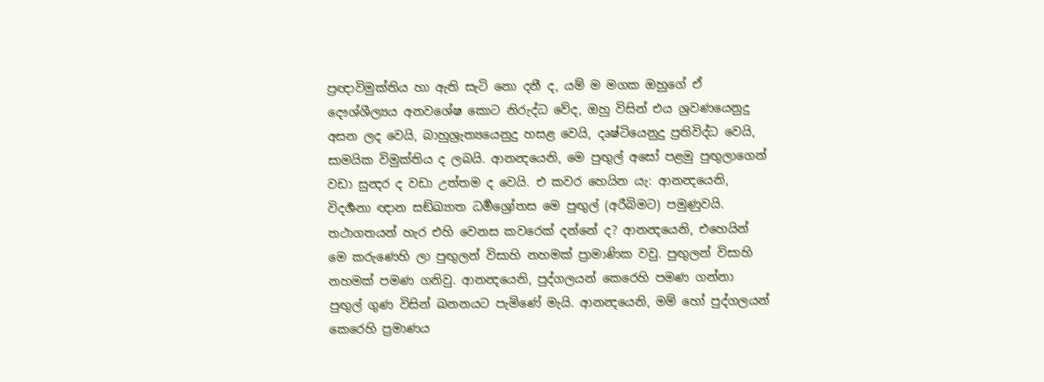ප්‍රඥාවිමුක්තිය හා ඇති සැටි නො දනී ද, යම් ම මගක ඔහුගේ ඒ දෞශ්ශීල්‍යය අනවශේෂ කොට නිරුද්ධ වේද, ඔහු විසින් එය ශ්‍රවණයෙනුදු අසන ලද වෙයි, බාහුශ්‍රැත්‍යයෙනුදු හසළ වෙයි, දෘෂ්ටියෙනුදු ප්‍රතිවිද්ධ වෙයි, සාමයික විමුක්තිය ද ලබයි. ආනන්‍දයෙනි, මෙ පුඟුල් අසෝ පළමු පුඟුලාගෙන් වඩා සුන්‍දර ද වඩා උත්තම ද වෙයි. එ කවර හෙයින යැ: ආනන්‍දයෙනි, විදර්‍ශනා ඥාන සඞ්ඛ්‍යාත ධර්‍මශ්‍රෝතස මෙ පුඟුල් (අරීබිමට) පමුණුවයි. තථාගතයන් හැර එහි වෙනස කවරෙක් දන්නේ ද? ආනන්‍දයෙනි, එහෙයින් මෙ කරුණෙහි ලා පුඟුලන් විසාහි නහමක් ප්‍රාමාණික වවු. පුඟුලන් විසාහි නහමක් පමණ ගනිවු. ආනන්‍දයෙනි, පුද්ගලයන් කෙරෙහි පමණ ගන්නා පුඟුල් ගුණ විසින් ඛනනයට පැමිණේ මැයි. ආනන්‍දයෙනි, මම් හෝ පුද්ගලයන් කෙරෙහි ප්‍රමාණය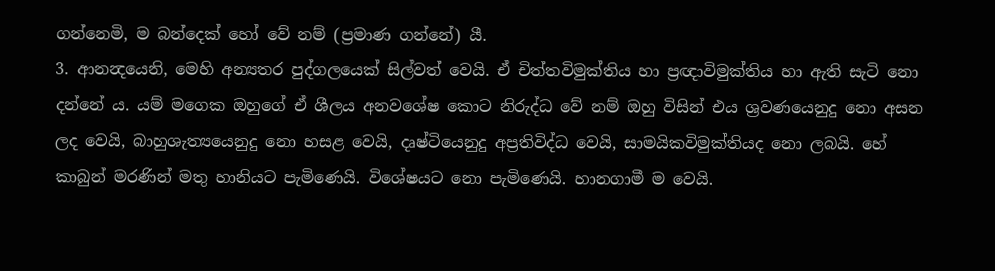ගන්නෙමි, ම බන්දෙක් හෝ වේ නම් (ප්‍රමාණ ගන්නේ) යී.
3. ආනන්‍දයෙනි, මෙහි අන්‍යතර පුද්ගලයෙක් සිල්වත් වෙයි. ඒ චිත්තවිමුක්තිය හා ප්‍රඥාවිමුක්තිය හා ඇති සැටි නො දන්නේ ය. යම් මගෙක ඔහුගේ ඒ ශීලය අනවශේෂ කොට නිරුද්ධ වේ නම් ඔහු විසින් එය ශ්‍රවණයෙනුදු නො අසන ලද වෙයි, බාහුශැත්‍යයෙනුදු නො හසළ වෙයි, දෘෂ්ටියෙනුදු අප්‍රතිවිද්ධ වෙයි, සාමයිකවිමුක්තියද නො ලබයි. හේ කාබුන් මරණින් මතු හානියට පැමිණෙයි. විශේෂයට නො පැමිණෙයි. හානගාමී ම වෙයි.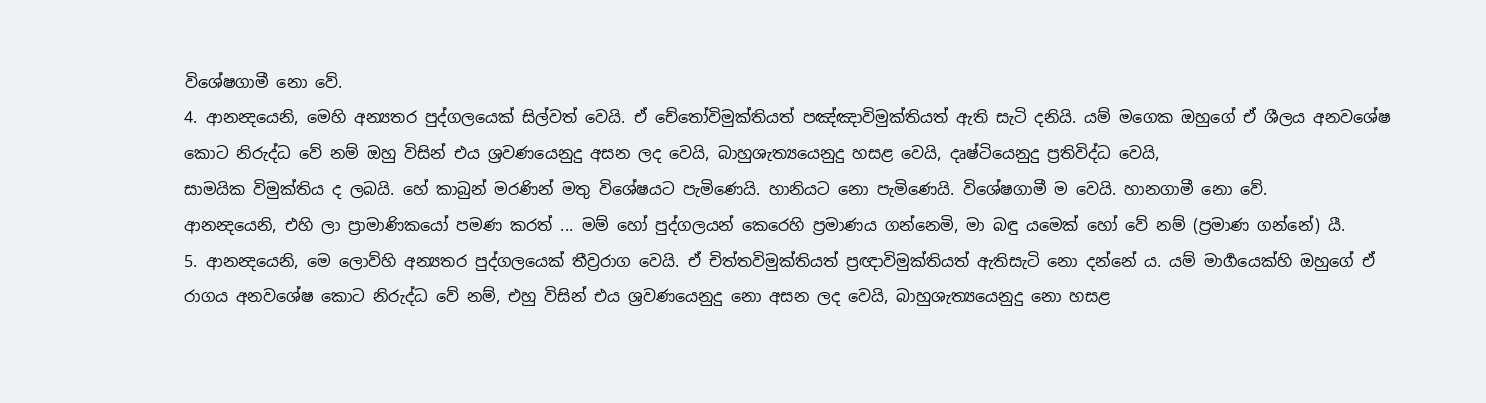විශේෂගාමී නො වේ.
4. ආනන්‍දයෙනි, මෙහි අන්‍යතර පුද්ගලයෙක් සිල්වත් වෙයි. ඒ චේතෝවිමුක්තියත් පඤ්ඤාවිමුක්තියත් ඇති සැටි දනියි. යම් මගෙක ඔහුගේ ඒ ශීලය අනවශේෂ කොට නිරුද්ධ වේ නම් ඔහු විසින් එය ශ්‍රවණයෙනුදු අසන ලද වෙයි, බාහුශැත්‍යයෙනුදු හසළ වෙයි, දෘෂ්ටියෙනුදු ප්‍රතිවිද්ධ වෙයි,
සාමයික විමුක්තිය ද ලබයි. හේ කාබුන් මරණින් මතු විශේෂයට පැමිණෙයි. හානියට නො පැමිණෙයි. විශේෂගාමී ම වෙයි. හානගාමී නො වේ.
ආනන්‍දයෙනි, එහි ලා ප්‍රාමාණිකයෝ පමණ කරත් ... මම් හෝ පුද්ගලයන් කෙරෙහි ප්‍රමාණය ගන්නෙමි, මා බඳු යමෙක් හෝ වේ නම් (ප්‍රමාණ ගන්නේ) යී.
5. ආනන්‍දයෙනි, මෙ ලොව්හි අන්‍යතර පුද්ගලයෙක් තීව්‍රරාග වෙයි. ඒ චිත්තවිමුක්තියත් ප්‍රඥාවිමුක්තියත් ඇතිසැටි නො දන්නේ ය. යම් මාර්‍ගයෙක්හි ඔහුගේ ඒ රාගය අනවශේෂ කොට නිරුද්ධ වේ නම්, එහු විසින් එය ශ්‍රවණයෙනුදු නො අසන ලද වෙයි, බාහුශැත්‍යයෙනුදු නො හසළ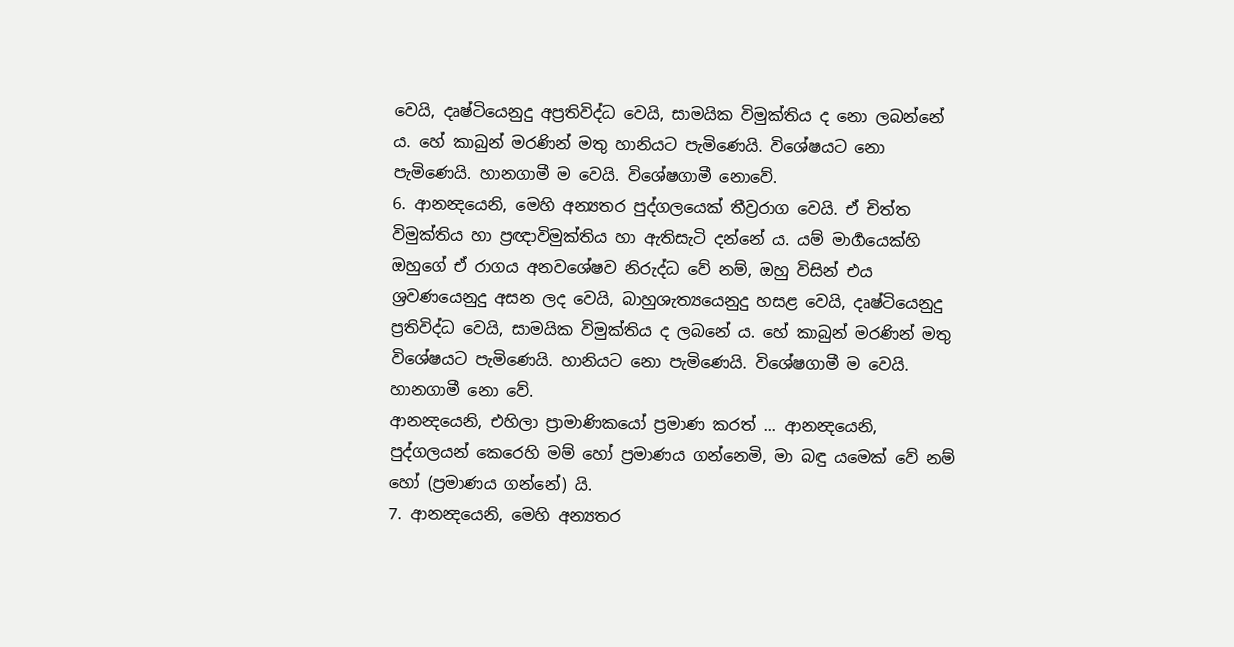වෙයි, දෘෂ්ටියෙනුදු අප්‍රතිවිද්ධ වෙයි, සාමයික විමුක්තිය ද නො ලබන්නේ ය. හේ කාබුන් මරණින් මතු හානියට පැමිණෙයි. විශේෂයට නො පැමිණෙයි. හානගාමී ම වෙයි. විශේෂගාමී නොවේ.
6. ආනන්‍දයෙනි, මෙහි අන්‍යතර පුද්ගලයෙක් තීව්‍රරාග වෙයි. ඒ චිත්ත විමුක්තිය හා ප්‍රඥාවිමුක්තිය හා ඇතිසැටි දන්නේ ය. යම් මාර්‍ගයෙක්හි ඔහුගේ ඒ රාගය අනවශේෂව නිරුද්ධ වේ නම්, ඔහු විසින් එය ශ්‍රවණයෙනුදු අසන ලද වෙයි, බාහුශැත්‍යයෙනුදු හසළ වෙයි, දෘෂ්ටියෙනුදු ප්‍රතිවිද්ධ වෙයි, සාමයික විමුක්තිය ද ලබනේ ය. හේ කාබුන් මරණින් මතු විශේෂයට පැමිණෙයි. හානියට නො පැමිණෙයි. විශේෂගාමී ම වෙයි. හානගාමී නො වේ.
ආනන්‍දයෙනි, එහිලා ප්‍රාමාණිකයෝ ප්‍රමාණ කරත් ... ආනන්‍දයෙනි, පුද්ගලයන් කෙරෙහි මම් හෝ ප්‍රමාණය ගන්නෙමි, මා බඳු යමෙක් වේ නම් හෝ (ප්‍රමාණය ගන්නේ) යි.
7. ආනන්‍දයෙනි, මෙහි අන්‍යතර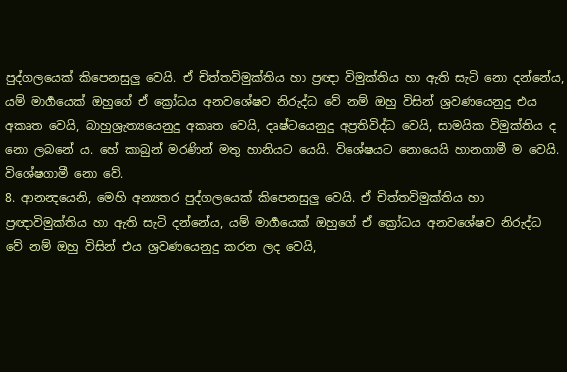පුද්ගලයෙක් කිපෙනසුලු වෙයි. ඒ චිත්තවිමුක්තිය හා ප්‍රඥා විමුක්තිය හා ඇති සැටි නො දන්නේය, යම් මාර්‍ගයෙක් ඔහුගේ ඒ ක්‍රෝධය අනවශේෂව නිරුද්ධ වේ නම් ඔහු විසින් ශ්‍රවණයෙනුදු එය අකෘත වෙයි, බාහුශ්‍රැත්‍යයෙනුදු අකෘත වෙයි, දෘෂ්ටයෙනුදු අප්‍රතිවිද්ධ වෙයි, සාමයික විමුක්තිය ද නො ලබනේ ය. හේ කාබුන් මරණින් මතු හානියට යෙයි. විශේෂයට නොයෙයි හානගාමී ම වෙයි. විශේෂගාමී නො වේ.
8. ආනන්‍දයෙනි, මෙහි අන්‍යතර පුද්ගලයෙක් කිපෙනසුලු වෙයි. ඒ චිත්තවිමුක්තිය හා ප්‍රඥාවිමුක්තිය හා ඇති සැටි දන්නේය, යම් මාර්‍ගයෙක් ඔහුගේ ඒ ක්‍රෝධය අනවශේෂව නිරුද්ධ වේ නම් ඔහු විසින් එය ශ්‍රවණයෙනුදු කරන ලද වෙයි,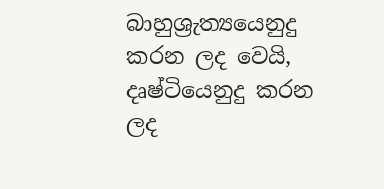බාහුශ්‍රැත්‍යයෙනුදු කරන ලද වෙයි, දෘෂ්ටියෙනුදු කරන ලද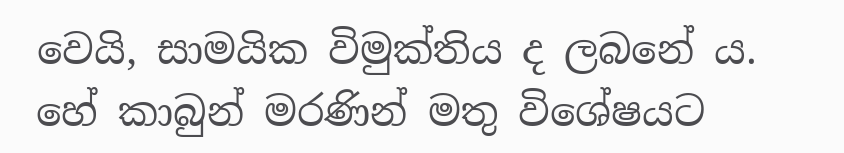වෙයි, සාමයික විමුක්තිය ද ලබනේ ය. හේ කාබුන් මරණින් මතු විශේෂයට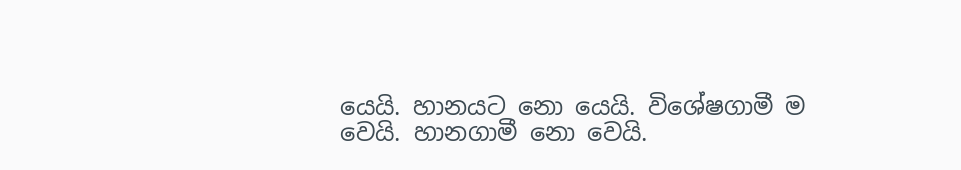යෙයි. හානයට නො යෙයි. විශේෂගාමී ම වෙයි. හානගාමී නො වෙයි.